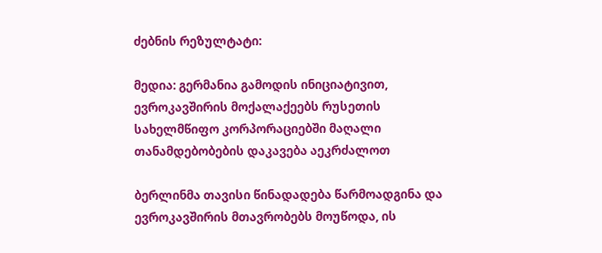ძებნის რეზულტატი:

მედია: გერმანია გამოდის ინიციატივით, ევროკავშირის მოქალაქეებს რუსეთის სახელმწიფო კორპორაციებში მაღალი თანამდებობების დაკავება აეკრძალოთ

ბერლინმა თავისი წინადადება წარმოადგინა და ევროკავშირის მთავრობებს მოუწოდა, ის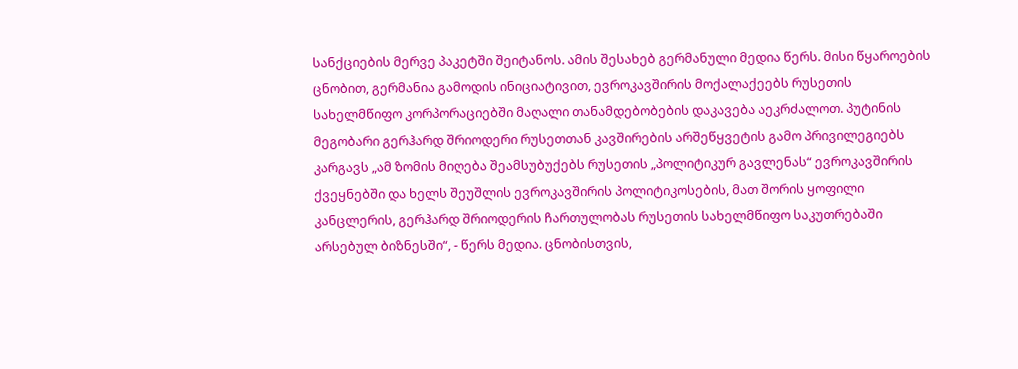სანქციების მერვე პაკეტში შეიტანოს. ამის შესახებ გერმანული მედია წერს. მისი წყაროების ცნობით, გერმანია გამოდის ინიციატივით, ევროკავშირის მოქალაქეებს რუსეთის სახელმწიფო კორპორაციებში მაღალი თანამდებობების დაკავება აეკრძალოთ. პუტინის მეგობარი გერჰარდ შრიოდერი რუსეთთან კავშირების არშეწყვეტის გამო პრივილეგიებს კარგავს „ამ ზომის მიღება შეამსუბუქებს რუსეთის „პოლიტიკურ გავლენას“ ევროკავშირის ქვეყნებში და ხელს შეუშლის ევროკავშირის პოლიტიკოსების, მათ შორის ყოფილი კანცლერის, გერჰარდ შრიოდერის ჩართულობას რუსეთის სახელმწიფო საკუთრებაში არსებულ ბიზნესში“, - წერს მედია. ცნობისთვის,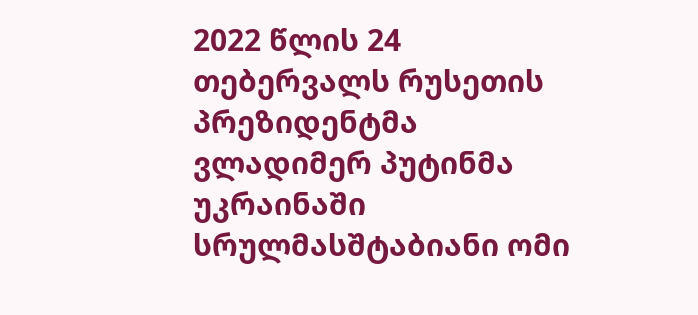2022 წლის 24 თებერვალს რუსეთის პრეზიდენტმა ვლადიმერ პუტინმა უკრაინაში სრულმასშტაბიანი ომი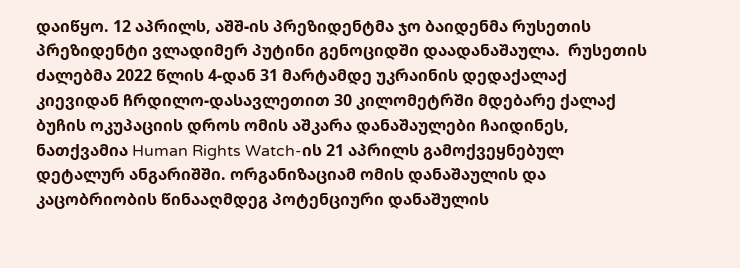დაიწყო. 12 აპრილს, აშშ-ის პრეზიდენტმა ჯო ბაიდენმა რუსეთის პრეზიდენტი ვლადიმერ პუტინი გენოციდში დაადანაშაულა.  რუსეთის ძალებმა 2022 წლის 4-დან 31 მარტამდე უკრაინის დედაქალაქ კიევიდან ჩრდილო-დასავლეთით 30 კილომეტრში მდებარე ქალაქ ბუჩის ოკუპაციის დროს ომის აშკარა დანაშაულები ჩაიდინეს, ნათქვამია Human Rights Watch-ის 21 აპრილს გამოქვეყნებულ დეტალურ ანგარიშში. ორგანიზაციამ ომის დანაშაულის და კაცობრიობის წინააღმდეგ პოტენციური დანაშულის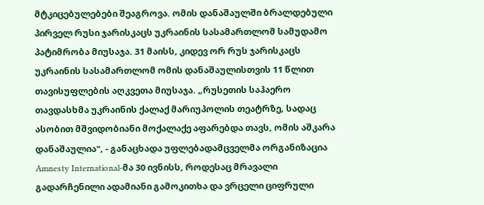მტკიცებულებები შეაგროვა. ომის დანაშაულში ბრალდებული პირველ რუსი ჯარისკაცს უკრაინის სასამართლომ სამუდამო პატიმრობა მიუსაჯა. 31 მაისს, კიდევ ორ რუს ჯარისკაცს უკრაინის სასამართლომ ომის დანაშაულისთვის 11 წლით თავისუფლების აღკვეთა მიუსაჯა. „რუსეთის საჰაერო თავდასხმა უკრაინის ქალაქ მარიუპოლის თეატრზე, სადაც ასობით მშვიდობიანი მოქალაქე აფარებდა თავს, ომის აშკარა დანაშაულია", - განაცხადა უფლებადამცველმა ორგანიზაცია Amnesty International-მა 30 ივნისს, როდესაც მრავალი გადარჩენილი ადამიანი გამოკითხა და ვრცელი ციფრული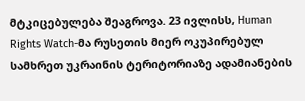მტკიცებულება შეაგროვა. 23 ივლისს, Human Rights Watch-მა რუსეთის მიერ ოკუპირებულ სამხრეთ უკრაინის ტერიტორიაზე ადამიანების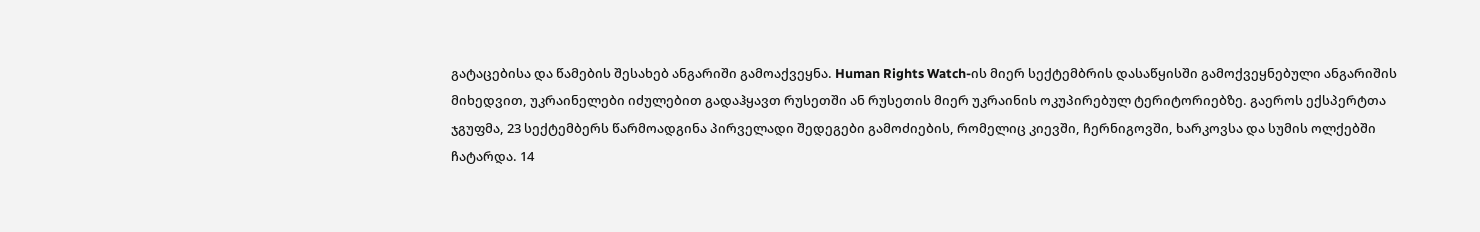გატაცებისა და წამების შესახებ ანგარიში გამოაქვეყნა. Human Rights Watch-ის მიერ სექტემბრის დასაწყისში გამოქვეყნებული ანგარიშის მიხედვით, უკრაინელები იძულებით გადაჰყავთ რუსეთში ან რუსეთის მიერ უკრაინის ოკუპირებულ ტერიტორიებზე. გაეროს ექსპერტთა ჯგუფმა, 23 სექტემბერს წარმოადგინა პირველადი შედეგები გამოძიების, რომელიც კიევში, ჩერნიგოვში, ხარკოვსა და სუმის ოლქებში ჩატარდა. 14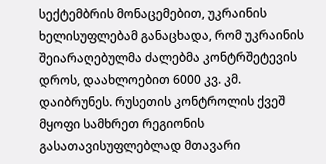სექტემბრის მონაცემებით, უკრაინის ხელისუფლებამ განაცხადა, რომ უკრაინის შეიარაღებულმა ძალებმა კონტრშეტევის დროს, დაახლოებით 6000 კვ. კმ. დაიბრუნეს. რუსეთის კონტროლის ქვეშ მყოფი სამხრეთ რეგიონის გასათავისუფლებლად მთავარი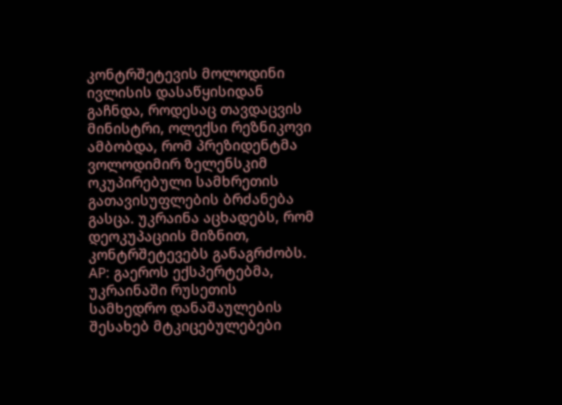კონტრშეტევის მოლოდინი ივლისის დასაწყისიდან გაჩნდა, როდესაც თავდაცვის მინისტრი, ოლექსი რეზნიკოვი ამბობდა, რომ პრეზიდენტმა ვოლოდიმირ ზელენსკიმ ოკუპირებული სამხრეთის გათავისუფლების ბრძანება გასცა. უკრაინა აცხადებს, რომ დეოკუპაციის მიზნით, კონტრშეტევებს განაგრძობს. AP: გაეროს ექსპერტებმა, უკრაინაში რუსეთის სამხედრო დანაშაულების შესახებ მტკიცებულებები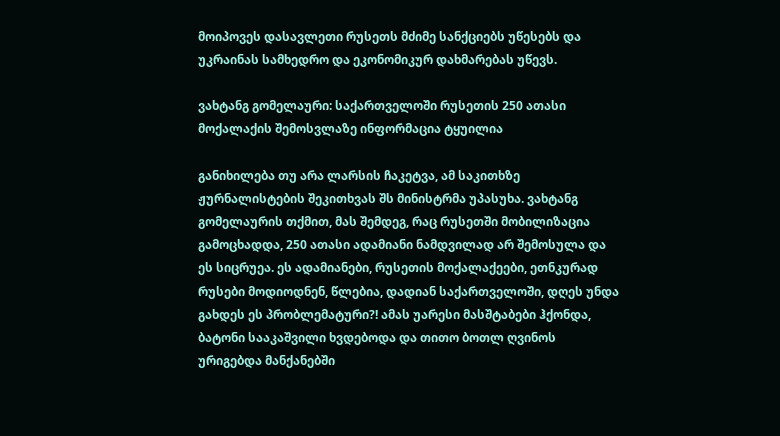მოიპოვეს დასავლეთი რუსეთს მძიმე სანქციებს უწესებს და უკრაინას სამხედრო და ეკონომიკურ დახმარებას უწევს.

ვახტანგ გომელაური: საქართველოში რუსეთის 250 ათასი მოქალაქის შემოსვლაზე ინფორმაცია ტყუილია

განიხილება თუ არა ლარსის ჩაკეტვა, ამ საკითხზე ჟურნალისტების შეკითხვას შს მინისტრმა უპასუხა. ვახტანგ გომელაურის თქმით, მას შემდეგ, რაც რუსეთში მობილიზაცია გამოცხადდა, 250 ათასი ადამიანი ნამდვილად არ შემოსულა და ეს სიცრუეა. ეს ადამიანები, რუსეთის მოქალაქეები, ეთნკურად რუსები მოდიოდნენ, წლებია, დადიან საქართველოში, დღეს უნდა გახდეს ეს პრობლემატური?! ამას უარესი მასშტაბები ჰქონდა, ბატონი სააკაშვილი ხვდებოდა და თითო ბოთლ ღვინოს ურიგებდა მანქანებში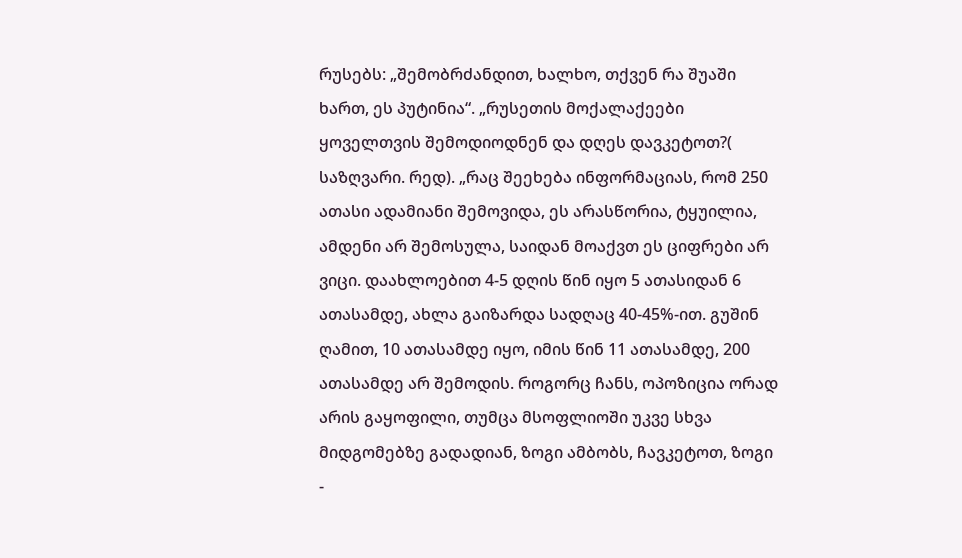რუსებს: „შემობრძანდით, ხალხო, თქვენ რა შუაში ხართ, ეს პუტინია“. „რუსეთის მოქალაქეები ყოველთვის შემოდიოდნენ და დღეს დავკეტოთ?( საზღვარი. რედ). „რაც შეეხება ინფორმაციას, რომ 250 ათასი ადამიანი შემოვიდა, ეს არასწორია, ტყუილია, ამდენი არ შემოსულა, საიდან მოაქვთ ეს ციფრები არ ვიცი. დაახლოებით 4-5 დღის წინ იყო 5 ათასიდან 6 ათასამდე, ახლა გაიზარდა სადღაც 40-45%-ით. გუშინ ღამით, 10 ათასამდე იყო, იმის წინ 11 ათასამდე, 200 ათასამდე არ შემოდის. როგორც ჩანს, ოპოზიცია ორად არის გაყოფილი, თუმცა მსოფლიოში უკვე სხვა მიდგომებზე გადადიან, ზოგი ამბობს, ჩავკეტოთ, ზოგი -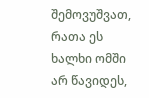შემოვუშვათ, რათა ეს ხალხი ომში არ წავიდეს,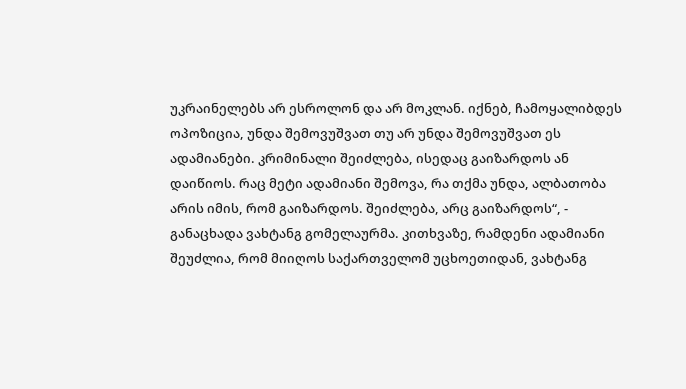უკრაინელებს არ ესროლონ და არ მოკლან. იქნებ, ჩამოყალიბდეს ოპოზიცია, უნდა შემოვუშვათ თუ არ უნდა შემოვუშვათ ეს ადამიანები. კრიმინალი შეიძლება, ისედაც გაიზარდოს ან დაიწიოს. რაც მეტი ადამიანი შემოვა, რა თქმა უნდა, ალბათობა არის იმის, რომ გაიზარდოს. შეიძლება, არც გაიზარდოს“, - განაცხადა ვახტანგ გომელაურმა. კითხვაზე, რამდენი ადამიანი შეუძლია, რომ მიიღოს საქართველომ უცხოეთიდან, ვახტანგ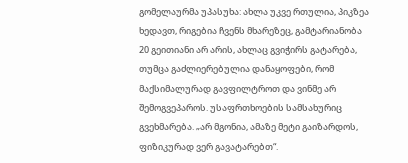გომელაურმა უპასუხა: ახლა უკვე რთულია, პიკზეა ხედავთ, რიგებია ჩვენს მხარეზეც, გამტარიანობა 20 გეითიანი არ არის, ახლაც გვიჭირს გატარება, თუმცა გაძლიერებულია დანაყოფები, რომ მაქსიმალურად გავფილტროთ და ვინმე არ შემოგვეპაროს. უსაფრთხოების სამსახურიც გვეხმარება. „არ მგონია, ამაზე მეტი გაიზარდოს, ფიზიკურად ვერ გავატარებთ“.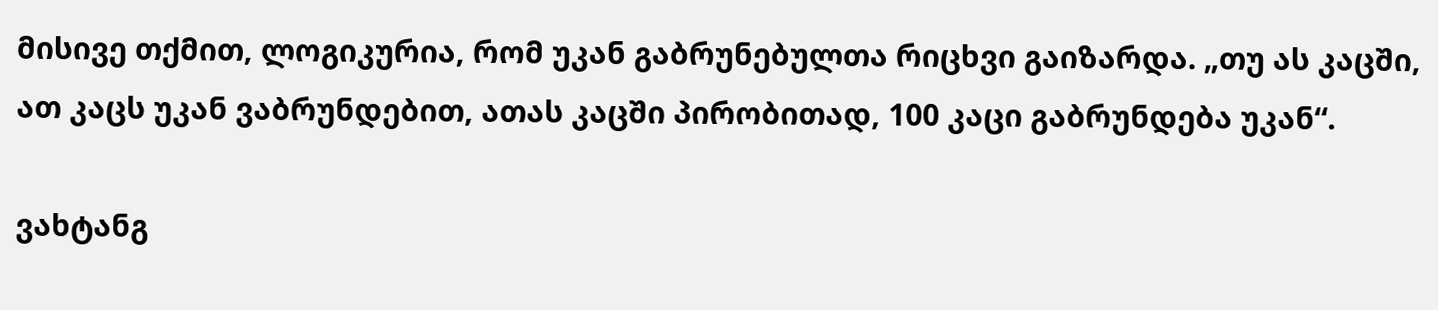მისივე თქმით, ლოგიკურია, რომ უკან გაბრუნებულთა რიცხვი გაიზარდა. „თუ ას კაცში, ათ კაცს უკან ვაბრუნდებით, ათას კაცში პირობითად, 100 კაცი გაბრუნდება უკან“.

ვახტანგ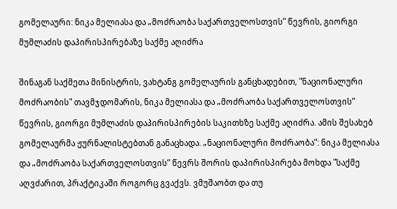გომელაური: ნიკა მელიასა და „მოძრაობა საქართველოსთვის“ წევრის, გიორგი მუმლაძის დაპირისპირებაზე საქმე აღიძრა

შინაგან საქმეთა მინისტრის, ვახტანგ გომელაურის განცხადებით, "ნაციონალური მოძრაობის" თავმჯდომარის, ნიკა მელიასა და „მოძრაობა საქართველოსთვის“ წევრის, გიორგი მუმლაძის დაპირისპირების საკითხზე საქმე აღიძრა. ამის შესახებ გომელაურმა ჟურნალისტებთან განაცხადა. „ნაციონალური მოძრაობა“: ნიკა მელიასა და „მოძრაობა საქართველოსთვის“ წევრს შორის დაპირისპირება მოხდა "საქმე აღვძარით, პრაქტიკაში როგორც გვაქვს. ვმუშაობთ და თუ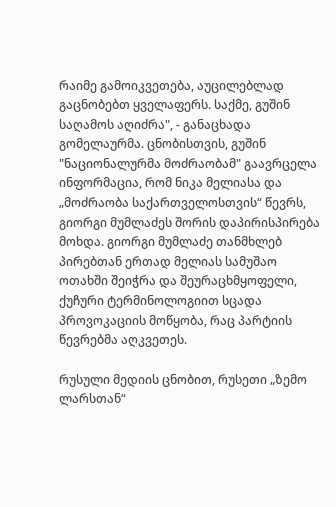რაიმე გამოიკვეთება, აუცილებლად გაცნობებთ ყველაფერს. საქმე, გუშინ საღამოს აღიძრა", - განაცხადა გომელაურმა. ცნობისთვის, გუშინ "ნაციონალურმა მოძრაობამ" გაავრცელა ინფორმაცია, რომ ნიკა მელიასა და „მოძრაობა საქართველოსთვის“ წევრს, გიორგი მუმლაძეს შორის დაპირისპირება მოხდა. გიორგი მუმლაძე თანმხლებ პირებთან ერთად მელიას სამუშაო ოთახში შეიჭრა და შეურაცხმყოფელი, ქუჩური ტერმინოლოგიით სცადა პროვოკაციის მოწყობა, რაც პარტიის წევრებმა აღკვეთეს.

რუსული მედიის ცნობით, რუსეთი „ზემო ლარსთან“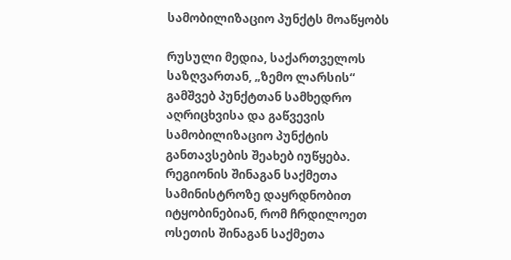სამობილიზაციო პუნქტს მოაწყობს

რუსული მედია, საქართველოს საზღვართან, „ზემო ლარსის“ გამშვებ პუნქტთან სამხედრო აღრიცხვისა და გაწვევის სამობილიზაციო პუნქტის განთავსების შეახებ იუწყება. რეგიონის შინაგან საქმეთა სამინისტროზე დაყრდნობით იტყობინებიან, რომ ჩრდილოეთ ოსეთის შინაგან საქმეთა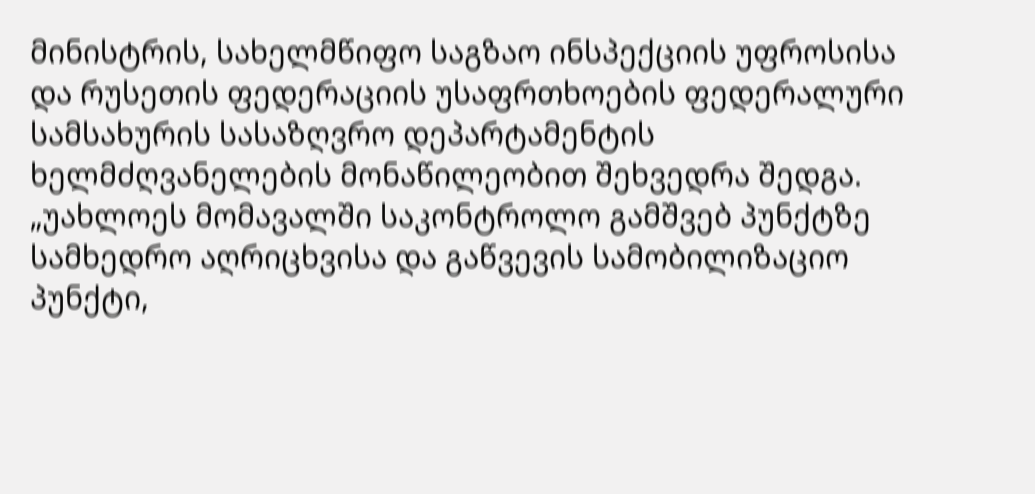მინისტრის, სახელმწიფო საგზაო ინსპექციის უფროსისა და რუსეთის ფედერაციის უსაფრთხოების ფედერალური სამსახურის სასაზღვრო დეპარტამენტის ხელმძღვანელების მონაწილეობით შეხვედრა შედგა. „უახლოეს მომავალში საკონტროლო გამშვებ პუნქტზე სამხედრო აღრიცხვისა და გაწვევის სამობილიზაციო პუნქტი,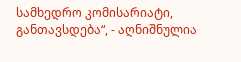სამხედრო კომისარიატი, განთავსდება“, - აღნიშნულია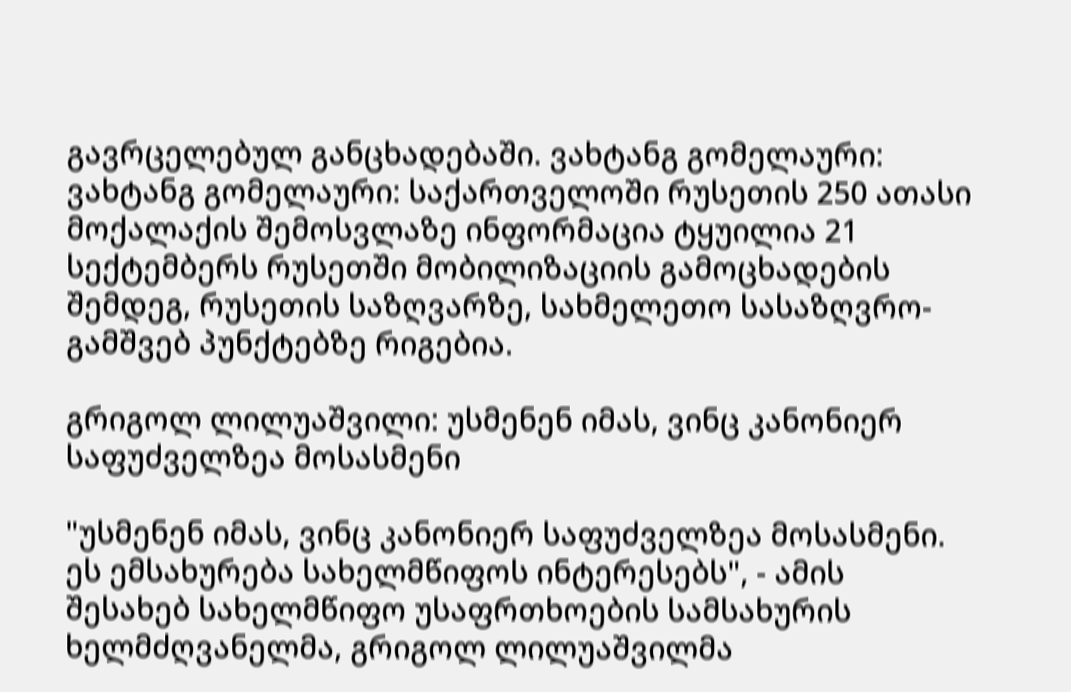გავრცელებულ განცხადებაში. ვახტანგ გომელაური: ვახტანგ გომელაური: საქართველოში რუსეთის 250 ათასი მოქალაქის შემოსვლაზე ინფორმაცია ტყუილია 21 სექტემბერს რუსეთში მობილიზაციის გამოცხადების შემდეგ, რუსეთის საზღვარზე, სახმელეთო სასაზღვრო-გამშვებ პუნქტებზე რიგებია.

გრიგოლ ლილუაშვილი: უსმენენ იმას, ვინც კანონიერ საფუძველზეა მოსასმენი

"უსმენენ იმას, ვინც კანონიერ საფუძველზეა მოსასმენი. ეს ემსახურება სახელმწიფოს ინტერესებს", - ამის შესახებ სახელმწიფო უსაფრთხოების სამსახურის ხელმძღვანელმა, გრიგოლ ლილუაშვილმა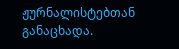ჟურნალისტებთან განაცხადა.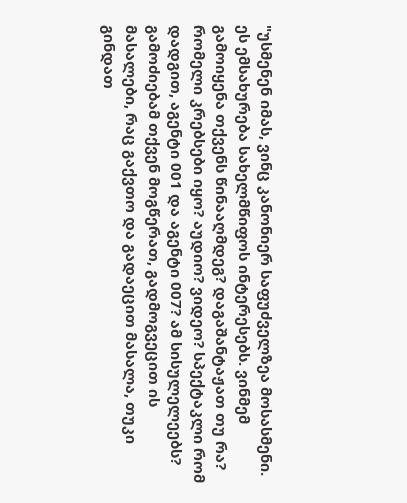"უსმენენ იმას, ვინც კანონიერ საფუძველზეა მოსასმენი. ეს ემსახურება სახელმწიფოს ინტერესებს. ვინმემ გამოიყენა თქვენს წინააღმდეგ? დაგაშანტაჟათ თუ რა? რომელი კრებსები იყო? აუდიო? ვიდეო? სპექტაკლი რომ დადგით, აგენტი 001 და აგენტი 007? ამ სისულელეებს? გამოძიებამ თქვენ მოგწერათ, გადმოგვეცით ის მასალები, რაც გაქვთო და გადაეცით მასალა, თუკი გინდათ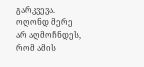გარკვევა. ოღონდ მერე არ აღმოჩნდეს, რომ ამის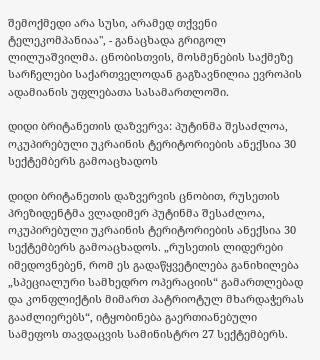შემოქმედი არა სუსი, არამედ თქვენი ტელეკომპანიაა", - განაცხადა გრიგოლ ლილუაშვილმა. ცნობისთვის, მოსმენების საქმეზე სარჩელები საქართველოდან გაგზავნილია ევროპის ადამიანის უფლებათა სასამართლოში.

დიდი ბრიტანეთის დაზვერვა: პუტინმა შესაძლოა, ოკუპირებული უკრაინის ტერიტორიების ანექსია 30 სექტემბერს გამოაცხადოს

დიდი ბრიტანეთის დაზვერვის ცნობით, რუსეთის პრეზიდენტმა ვლადიმერ პუტინმა შესაძლოა, ოკუპირებული უკრაინის ტერიტორიების ანექსია 30 სექტემბერს გამოაცხადოს. „რუსეთის ლიდერები იმედოვნებენ, რომ ეს გადაწყვეტილება განიხილება „სპეციალური სამხედრო ოპერაციის“ გამართლებად და კონფლიქტის მიმართ პატრიოტულ მხარდაჭერას გააძლიერებს“, იტყობინება გაერთიანებული სამეფოს თავდაცვის სამინისტრო 27 სექტემბერს.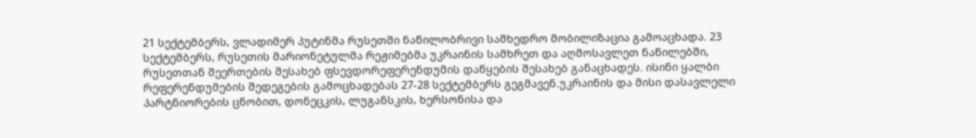21 სექტემბერს, ვლადიმერ პუტინმა რუსეთში ნაწილობრივი სამხედრო მობილიზაცია გამოაცხადა. 23 სექტემბერს, რუსეთის მარიონეტულმა რეჟიმებმა უკრაინის სამხრეთ და აღმოსავლეთ ნაწილებში, რუსეთთან შეერთების შესახებ ფსევდორეფერენდუმის დაწყების შესახებ განაცხადეს. ისინი ყალბი რეფერენდუმების შედეგების გამოცხადებას 27-28 სექტემბერს გეგმავენ.უკრაინის და მისი დასავლელი პარტნიორების ცნობით, დონეცკის, ლუგანსკის, ხერსონისა და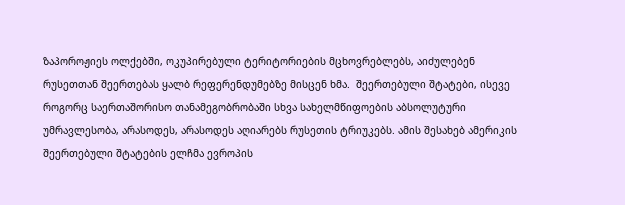ზაპოროჟიეს ოლქებში, ოკუპირებული ტერიტორიების მცხოვრებლებს, აიძულებენ რუსეთთან შეერთებას ყალბ რეფერენდუმებზე მისცენ ხმა.  შეერთებული შტატები, ისევე როგორც საერთაშორისო თანამეგობრობაში სხვა სახელმწიფოების აბსოლუტური უმრავლესობა, არასოდეს, არასოდეს აღიარებს რუსეთის ტრიუკებს. ამის შესახებ ამერიკის შეერთებული შტატების ელჩმა ევროპის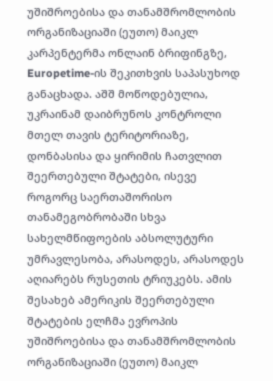უშიშროებისა და თანამშრომლობის ორგანიზაციაში (ეუთო) მაიკლ კარპენტერმა ონლაინ ბრიფინგზე, Europetime-ის შეკითხვის საპასუხოდ განაცხადა. აშშ მოწოდებულია, უკრაინამ დაიბრუნოს კონტროლი მთელ თავის ტერიტორიაზე, დონბასისა და ყირიმის ჩათვლით შეერთებული შტატები, ისევე როგორც საერთაშორისო თანამეგობრობაში სხვა სახელმწიფოების აბსოლუტური უმრავლესობა, არასოდეს, არასოდეს აღიარებს რუსეთის ტრიუკებს. ამის შესახებ ამერიკის შეერთებული შტატების ელჩმა ევროპის უშიშროებისა და თანამშრომლობის ორგანიზაციაში (ეუთო) მაიკლ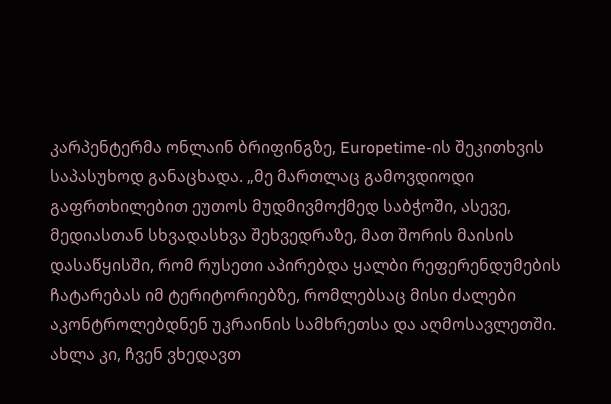კარპენტერმა ონლაინ ბრიფინგზე, Europetime-ის შეკითხვის საპასუხოდ განაცხადა. „მე მართლაც გამოვდიოდი გაფრთხილებით ეუთოს მუდმივმოქმედ საბჭოში, ასევე, მედიასთან სხვადასხვა შეხვედრაზე, მათ შორის მაისის დასაწყისში, რომ რუსეთი აპირებდა ყალბი რეფერენდუმების ჩატარებას იმ ტერიტორიებზე, რომლებსაც მისი ძალები აკონტროლებდნენ უკრაინის სამხრეთსა და აღმოსავლეთში. ახლა კი, ჩვენ ვხედავთ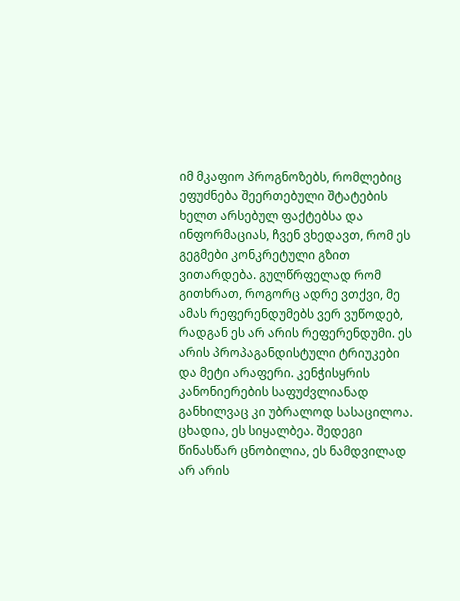იმ მკაფიო პროგნოზებს, რომლებიც ეფუძნება შეერთებული შტატების ხელთ არსებულ ფაქტებსა და ინფორმაციას, ჩვენ ვხედავთ, რომ ეს გეგმები კონკრეტული გზით ვითარდება. გულწრფელად რომ გითხრათ, როგორც ადრე ვთქვი, მე ამას რეფერენდუმებს ვერ ვუწოდებ, რადგან ეს არ არის რეფერენდუმი. ეს არის პროპაგანდისტული ტრიუკები და მეტი არაფერი. კენჭისყრის კანონიერების საფუძვლიანად განხილვაც კი უბრალოდ სასაცილოა. ცხადია, ეს სიყალბეა. შედეგი წინასწარ ცნობილია, ეს ნამდვილად არ არის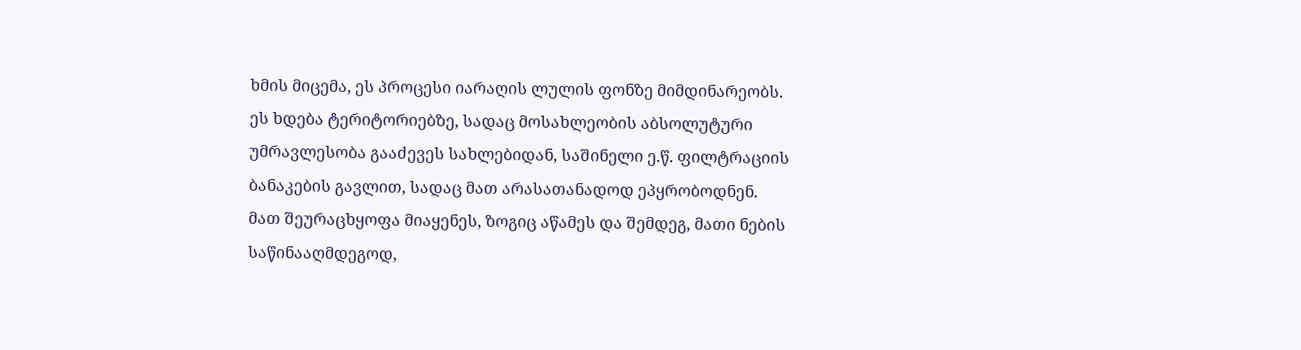ხმის მიცემა, ეს პროცესი იარაღის ლულის ფონზე მიმდინარეობს. ეს ხდება ტერიტორიებზე, სადაც მოსახლეობის აბსოლუტური უმრავლესობა გააძევეს სახლებიდან, საშინელი ე.წ. ფილტრაციის ბანაკების გავლით, სადაც მათ არასათანადოდ ეპყრობოდნენ. მათ შეურაცხყოფა მიაყენეს, ზოგიც აწამეს და შემდეგ, მათი ნების საწინააღმდეგოდ,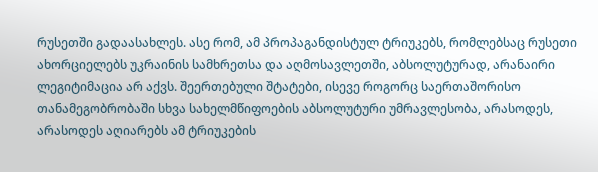რუსეთში გადაასახლეს. ასე რომ, ამ პროპაგანდისტულ ტრიუკებს, რომლებსაც რუსეთი ახორციელებს უკრაინის სამხრეთსა და აღმოსავლეთში, აბსოლუტურად, არანაირი ლეგიტიმაცია არ აქვს. შეერთებული შტატები, ისევე როგორც საერთაშორისო თანამეგობრობაში სხვა სახელმწიფოების აბსოლუტური უმრავლესობა, არასოდეს, არასოდეს აღიარებს ამ ტრიუკების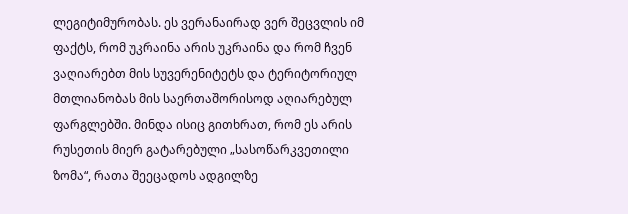ლეგიტიმურობას. ეს ვერანაირად ვერ შეცვლის იმ ფაქტს, რომ უკრაინა არის უკრაინა და რომ ჩვენ ვაღიარებთ მის სუვერენიტეტს და ტერიტორიულ მთლიანობას მის საერთაშორისოდ აღიარებულ ფარგლებში. მინდა ისიც გითხრათ, რომ ეს არის რუსეთის მიერ გატარებული „სასოწარკვეთილი ზომა“, რათა შეეცადოს ადგილზე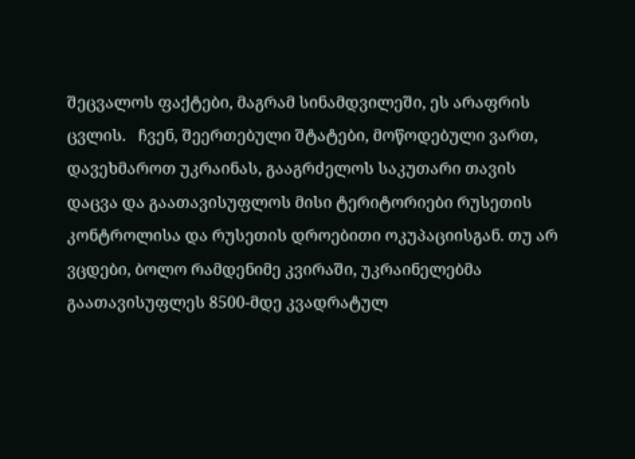შეცვალოს ფაქტები, მაგრამ სინამდვილეში, ეს არაფრის ცვლის.   ჩვენ, შეერთებული შტატები, მოწოდებული ვართ, დავეხმაროთ უკრაინას, გააგრძელოს საკუთარი თავის დაცვა და გაათავისუფლოს მისი ტერიტორიები რუსეთის კონტროლისა და რუსეთის დროებითი ოკუპაციისგან. თუ არ ვცდები, ბოლო რამდენიმე კვირაში, უკრაინელებმა გაათავისუფლეს 8500-მდე კვადრატულ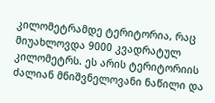კილომეტრამდე ტერიტორია, რაც მიუახლოვდა 9000 კვადრატულ კილომეტრს. ეს არის ტერიტორიის ძალიან მნიშვნელოვანი ნაწილი და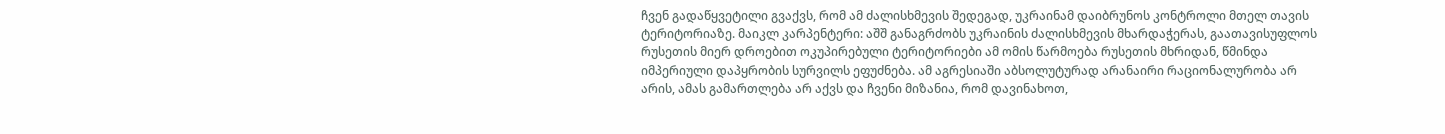ჩვენ გადაწყვეტილი გვაქვს, რომ ამ ძალისხმევის შედეგად, უკრაინამ დაიბრუნოს კონტროლი მთელ თავის ტერიტორიაზე. მაიკლ კარპენტერი: აშშ განაგრძობს უკრაინის ძალისხმევის მხარდაჭერას, გაათავისუფლოს რუსეთის მიერ დროებით ოკუპირებული ტერიტორიები ამ ომის წარმოება რუსეთის მხრიდან, წმინდა იმპერიული დაპყრობის სურვილს ეფუძნება. ამ აგრესიაში აბსოლუტურად არანაირი რაციონალურობა არ არის, ამას გამართლება არ აქვს და ჩვენი მიზანია, რომ დავინახოთ,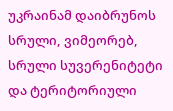უკრაინამ დაიბრუნოს სრული, ვიმეორებ, სრული სუვერენიტეტი და ტერიტორიული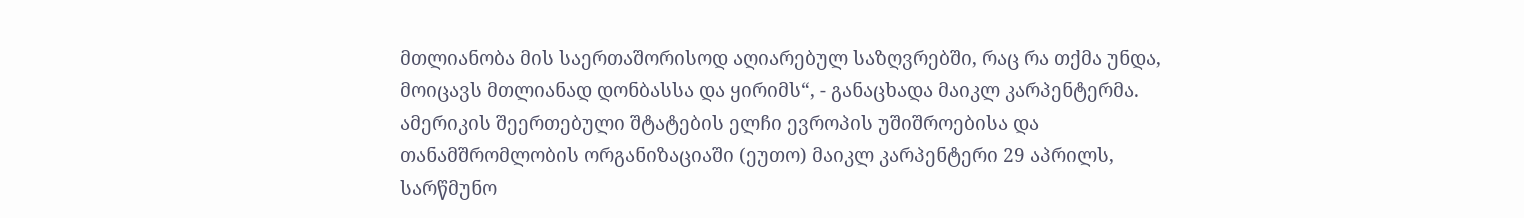მთლიანობა მის საერთაშორისოდ აღიარებულ საზღვრებში, რაც რა თქმა უნდა, მოიცავს მთლიანად დონბასსა და ყირიმს“, - განაცხადა მაიკლ კარპენტერმა. ამერიკის შეერთებული შტატების ელჩი ევროპის უშიშროებისა და თანამშრომლობის ორგანიზაციაში (ეუთო) მაიკლ კარპენტერი 29 აპრილს, სარწმუნო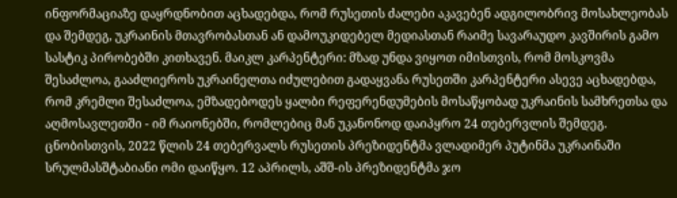ინფორმაციაზე დაყრდნობით აცხადებდა, რომ რუსეთის ძალები აკავებენ ადგილობრივ მოსახლეობას და შემდეგ, უკრაინის მთავრობასთან ან დამოუკიდებელ მედიასთან რაიმე სავარაუდო კავშირის გამო სასტიკ პირობებში კითხავენ. მაიკლ კარპენტერი: მზად უნდა ვიყოთ იმისთვის, რომ მოსკოვმა შესაძლოა, გააძლიეროს უკრაინელთა იძულებით გადაყვანა რუსეთში კარპენტერი ასევე აცხადებდა, რომ კრემლი შესაძლოა, ემზადებოდეს ყალბი რეფერენდუმების მოსაწყობად უკრაინის სამხრეთსა და აღმოსავლეთში - იმ რაიონებში, რომლებიც მან უკანონოდ დაიპყრო 24 თებერვლის შემდეგ. ცნობისთვის, 2022 წლის 24 თებერვალს რუსეთის პრეზიდენტმა ვლადიმერ პუტინმა უკრაინაში სრულმასშტაბიანი ომი დაიწყო. 12 აპრილს, აშშ-ის პრეზიდენტმა ჯო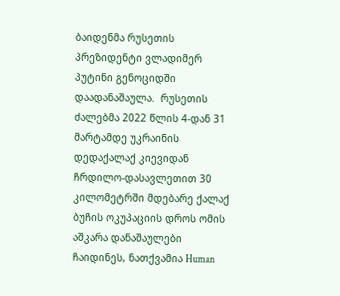ბაიდენმა რუსეთის პრეზიდენტი ვლადიმერ პუტინი გენოციდში დაადანაშაულა.  რუსეთის ძალებმა 2022 წლის 4-დან 31 მარტამდე უკრაინის დედაქალაქ კიევიდან ჩრდილო-დასავლეთით 30 კილომეტრში მდებარე ქალაქ ბუჩის ოკუპაციის დროს ომის აშკარა დანაშაულები ჩაიდინეს, ნათქვამია Human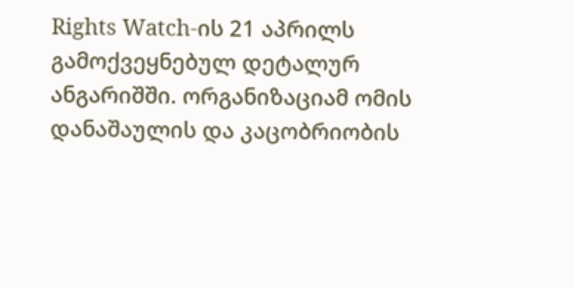Rights Watch-ის 21 აპრილს გამოქვეყნებულ დეტალურ ანგარიშში. ორგანიზაციამ ომის დანაშაულის და კაცობრიობის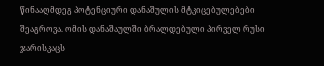წინააღმდეგ პოტენციური დანაშულის მტკიცებულებები შეაგროვა. ომის დანაშაულში ბრალდებული პირველ რუსი ჯარისკაცს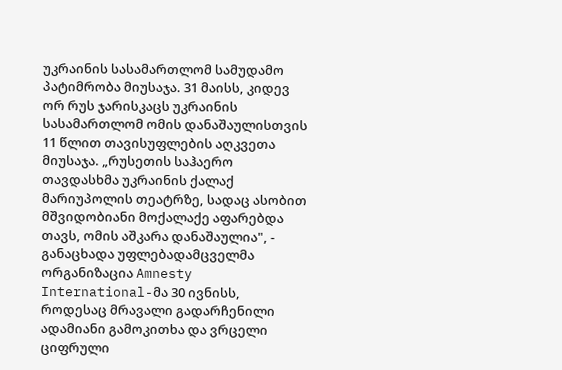უკრაინის სასამართლომ სამუდამო პატიმრობა მიუსაჯა. 31 მაისს, კიდევ ორ რუს ჯარისკაცს უკრაინის სასამართლომ ომის დანაშაულისთვის 11 წლით თავისუფლების აღკვეთა მიუსაჯა. „რუსეთის საჰაერო თავდასხმა უკრაინის ქალაქ მარიუპოლის თეატრზე, სადაც ასობით მშვიდობიანი მოქალაქე აფარებდა თავს, ომის აშკარა დანაშაულია", - განაცხადა უფლებადამცველმა ორგანიზაცია Amnesty International-მა 30 ივნისს, როდესაც მრავალი გადარჩენილი ადამიანი გამოკითხა და ვრცელი ციფრული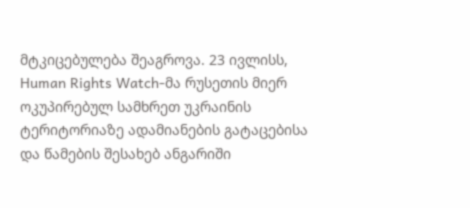მტკიცებულება შეაგროვა. 23 ივლისს, Human Rights Watch-მა რუსეთის მიერ ოკუპირებულ სამხრეთ უკრაინის ტერიტორიაზე ადამიანების გატაცებისა და წამების შესახებ ანგარიში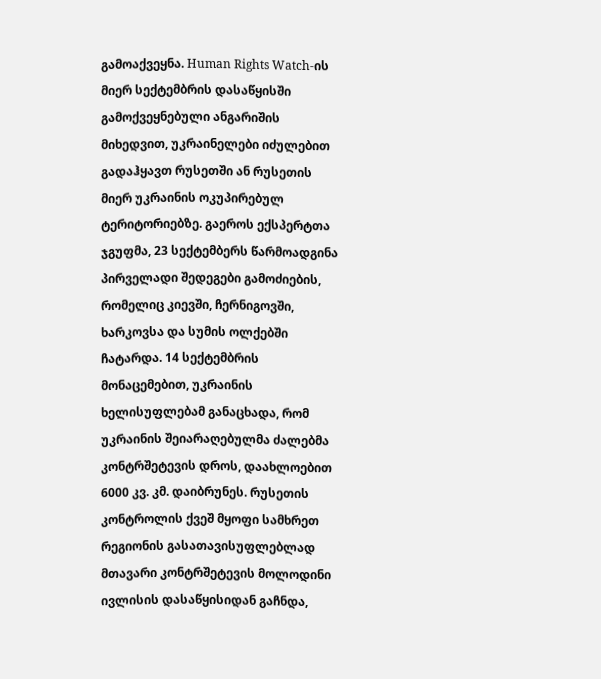გამოაქვეყნა. Human Rights Watch-ის მიერ სექტემბრის დასაწყისში გამოქვეყნებული ანგარიშის მიხედვით, უკრაინელები იძულებით გადაჰყავთ რუსეთში ან რუსეთის მიერ უკრაინის ოკუპირებულ ტერიტორიებზე. გაეროს ექსპერტთა ჯგუფმა, 23 სექტემბერს წარმოადგინა პირველადი შედეგები გამოძიების, რომელიც კიევში, ჩერნიგოვში, ხარკოვსა და სუმის ოლქებში ჩატარდა. 14 სექტემბრის მონაცემებით, უკრაინის ხელისუფლებამ განაცხადა, რომ უკრაინის შეიარაღებულმა ძალებმა კონტრშეტევის დროს, დაახლოებით 6000 კვ. კმ. დაიბრუნეს. რუსეთის კონტროლის ქვეშ მყოფი სამხრეთ რეგიონის გასათავისუფლებლად მთავარი კონტრშეტევის მოლოდინი ივლისის დასაწყისიდან გაჩნდა,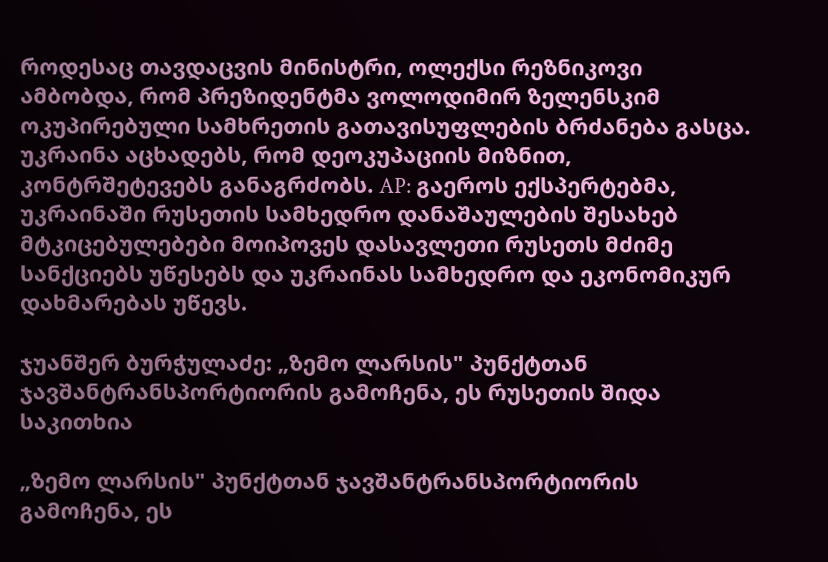როდესაც თავდაცვის მინისტრი, ოლექსი რეზნიკოვი ამბობდა, რომ პრეზიდენტმა ვოლოდიმირ ზელენსკიმ ოკუპირებული სამხრეთის გათავისუფლების ბრძანება გასცა. უკრაინა აცხადებს, რომ დეოკუპაციის მიზნით, კონტრშეტევებს განაგრძობს. AP: გაეროს ექსპერტებმა, უკრაინაში რუსეთის სამხედრო დანაშაულების შესახებ მტკიცებულებები მოიპოვეს დასავლეთი რუსეთს მძიმე სანქციებს უწესებს და უკრაინას სამხედრო და ეკონომიკურ დახმარებას უწევს.

ჯუანშერ ბურჭულაძე: „ზემო ლარსის" პუნქტთან ჯავშანტრანსპორტიორის გამოჩენა, ეს რუსეთის შიდა საკითხია

„ზემო ლარსის" პუნქტთან ჯავშანტრანსპორტიორის გამოჩენა, ეს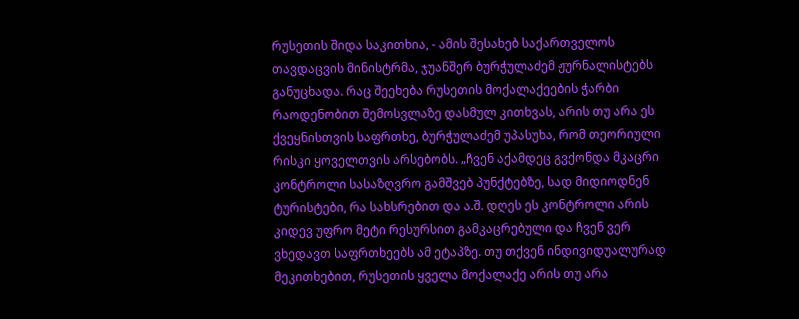რუსეთის შიდა საკითხია, - ამის შესახებ საქართველოს თავდაცვის მინისტრმა, ჯუანშერ ბურჭულაძემ ჟურნალისტებს განუცხადა. რაც შეეხება რუსეთის მოქალაქეების ჭარბი რაოდენობით შემოსვლაზე დასმულ კითხვას, არის თუ არა ეს ქვეყნისთვის საფრთხე, ბურჭულაძემ უპასუხა, რომ თეორიული რისკი ყოველთვის არსებობს. „ჩვენ აქამდეც გვქონდა მკაცრი კონტროლი სასაზღვრო გამშვებ პუნქტებზე, სად მიდიოდნენ ტურისტები, რა სახსრებით და ა.შ. დღეს ეს კონტროლი არის კიდევ უფრო მეტი რესურსით გამკაცრებული და ჩვენ ვერ ვხედავთ საფრთხეებს ამ ეტაპზე. თუ თქვენ ინდივიდუალურად მეკითხებით, რუსეთის ყველა მოქალაქე არის თუ არა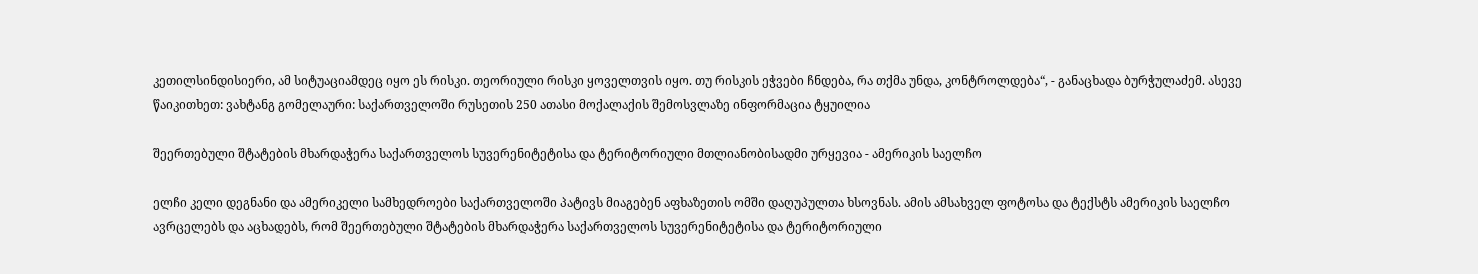კეთილსინდისიერი, ამ სიტუაციამდეც იყო ეს რისკი. თეორიული რისკი ყოველთვის იყო. თუ რისკის ეჭვები ჩნდება, რა თქმა უნდა, კონტროლდება“, - განაცხადა ბურჭულაძემ. ასევე წაიკითხეთ: ვახტანგ გომელაური: საქართველოში რუსეთის 250 ათასი მოქალაქის შემოსვლაზე ინფორმაცია ტყუილია

შეერთებული შტატების მხარდაჭერა საქართველოს სუვერენიტეტისა და ტერიტორიული მთლიანობისადმი ურყევია - ამერიკის საელჩო

ელჩი კელი დეგნანი და ამერიკელი სამხედროები საქართველოში პატივს მიაგებენ აფხაზეთის ომში დაღუპულთა ხსოვნას. ამის ამსახველ ფოტოსა და ტექსტს ამერიკის საელჩო ავრცელებს და აცხადებს, რომ შეერთებული შტატების მხარდაჭერა საქართველოს სუვერენიტეტისა და ტერიტორიული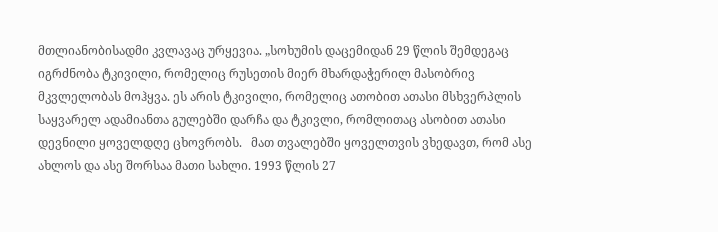მთლიანობისადმი კვლავაც ურყევია. „სოხუმის დაცემიდან 29 წლის შემდეგაც იგრძნობა ტკივილი, რომელიც რუსეთის მიერ მხარდაჭერილ მასობრივ მკვლელობას მოჰყვა. ეს არის ტკივილი, რომელიც ათობით ათასი მსხვერპლის საყვარელ ადამიანთა გულებში დარჩა და ტკივლი, რომლითაც ასობით ათასი დევნილი ყოველდღე ცხოვრობს.   მათ თვალებში ყოველთვის ვხედავთ, რომ ასე ახლოს და ასე შორსაა მათი სახლი. 1993 წლის 27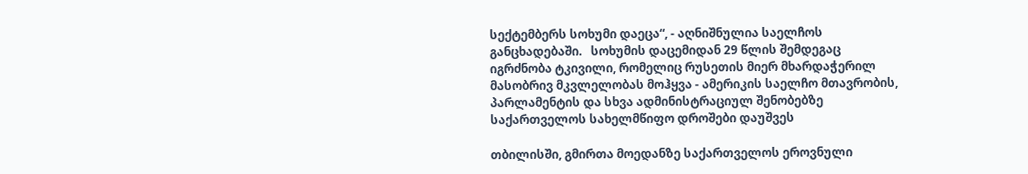სექტემბერს სოხუმი დაეცა“, - აღნიშნულია საელჩოს განცხადებაში.   სოხუმის დაცემიდან 29 წლის შემდეგაც იგრძნობა ტკივილი, რომელიც რუსეთის მიერ მხარდაჭერილ მასობრივ მკვლელობას მოჰყვა - ამერიკის საელჩო მთავრობის, პარლამენტის და სხვა ადმინისტრაციულ შენობებზე საქართველოს სახელმწიფო დროშები დაუშვეს

თბილისში, გმირთა მოედანზე საქართველოს ეროვნული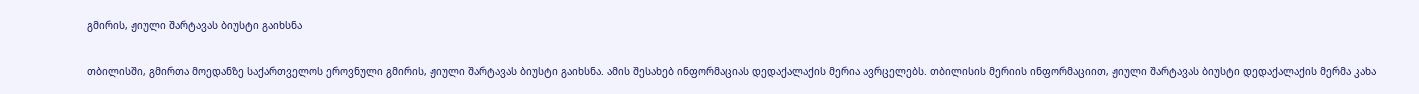გმირის, ჟიული შარტავას ბიუსტი გაიხსნა

თბილისში, გმირთა მოედანზე საქართველოს ეროვნული გმირის, ჟიული შარტავას ბიუსტი გაიხსნა. ამის შესახებ ინფორმაციას დედაქალაქის მერია ავრცელებს. თბილისის მერიის ინფორმაციით, ჟიული შარტავას ბიუსტი დედაქალაქის მერმა კახა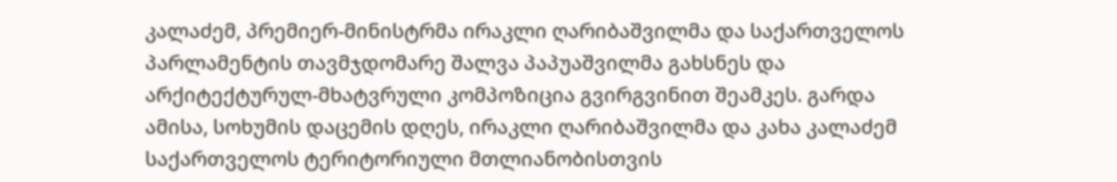კალაძემ, პრემიერ-მინისტრმა ირაკლი ღარიბაშვილმა და საქართველოს პარლამენტის თავმჯდომარე შალვა პაპუაშვილმა გახსნეს და არქიტექტურულ-მხატვრული კომპოზიცია გვირგვინით შეამკეს. გარდა ამისა, სოხუმის დაცემის დღეს, ირაკლი ღარიბაშვილმა და კახა კალაძემ საქართველოს ტერიტორიული მთლიანობისთვის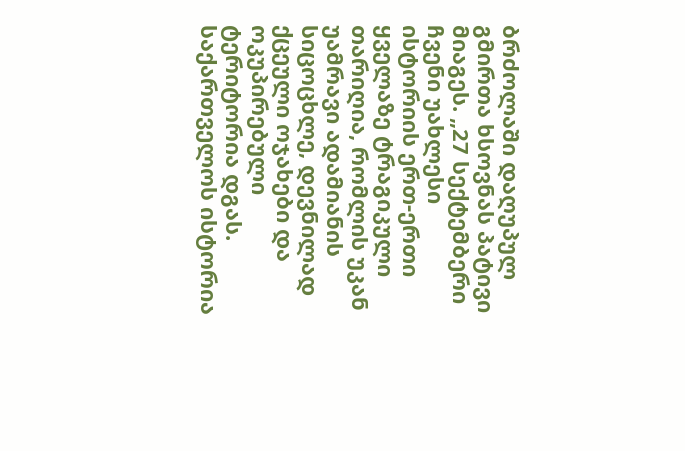ბრძოლაში დაღუპულ გმირთა ხსოვნას პატივი მიაგეს. „27 სექტემბერი ჩვენი უახლესი ისტორიის ერთ-ერთი ყველაზე ტრაგიკული თარიღია, რომლის უკან უამრავი ადამიანის სიცოცხლე, დევნილად ქცეული ოჯახები და ოკუპირებული ტერიტორია დგას. საქართველოს ისტორია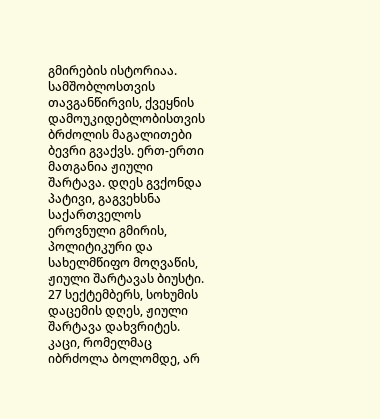გმირების ისტორიაა. სამშობლოსთვის თავგანწირვის, ქვეყნის დამოუკიდებლობისთვის ბრძოლის მაგალითები ბევრი გვაქვს. ერთ-ერთი მათგანია ჟიული შარტავა. დღეს გვქონდა პატივი, გაგვეხსნა საქართველოს ეროვნული გმირის, პოლიტიკური და სახელმწიფო მოღვაწის, ჟიული შარტავას ბიუსტი. 27 სექტემბერს, სოხუმის დაცემის დღეს, ჟიული შარტავა დახვრიტეს. კაცი, რომელმაც იბრძოლა ბოლომდე, არ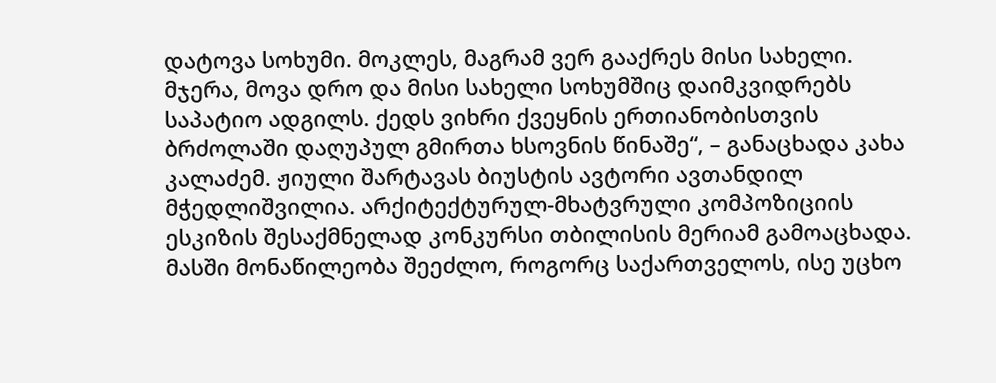დატოვა სოხუმი. მოკლეს, მაგრამ ვერ გააქრეს მისი სახელი. მჯერა, მოვა დრო და მისი სახელი სოხუმშიც დაიმკვიდრებს საპატიო ადგილს. ქედს ვიხრი ქვეყნის ერთიანობისთვის ბრძოლაში დაღუპულ გმირთა ხსოვნის წინაშე“, – განაცხადა კახა კალაძემ. ჟიული შარტავას ბიუსტის ავტორი ავთანდილ მჭედლიშვილია. არქიტექტურულ-მხატვრული კომპოზიციის ესკიზის შესაქმნელად კონკურსი თბილისის მერიამ გამოაცხადა. მასში მონაწილეობა შეეძლო, როგორც საქართველოს, ისე უცხო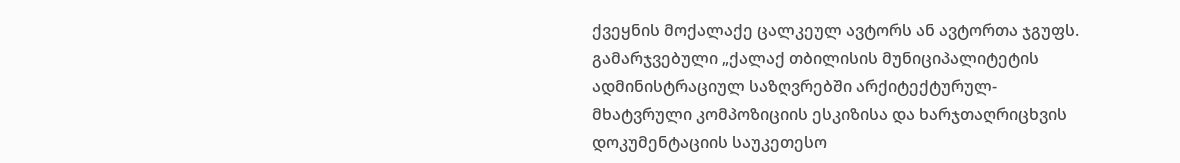ქვეყნის მოქალაქე ცალკეულ ავტორს ან ავტორთა ჯგუფს. გამარჯვებული „ქალაქ თბილისის მუნიციპალიტეტის ადმინისტრაციულ საზღვრებში არქიტექტურულ-მხატვრული კომპოზიციის ესკიზისა და ხარჯთაღრიცხვის დოკუმენტაციის საუკეთესო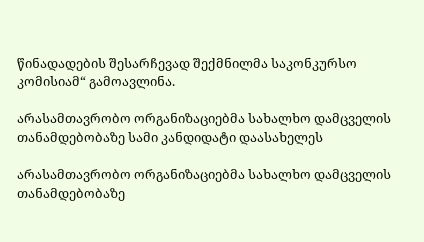წინადადების შესარჩევად შექმნილმა საკონკურსო კომისიამ“ გამოავლინა.

არასამთავრობო ორგანიზაციებმა სახალხო დამცველის თანამდებობაზე სამი კანდიდატი დაასახელეს

არასამთავრობო ორგანიზაციებმა სახალხო დამცველის თანამდებობაზე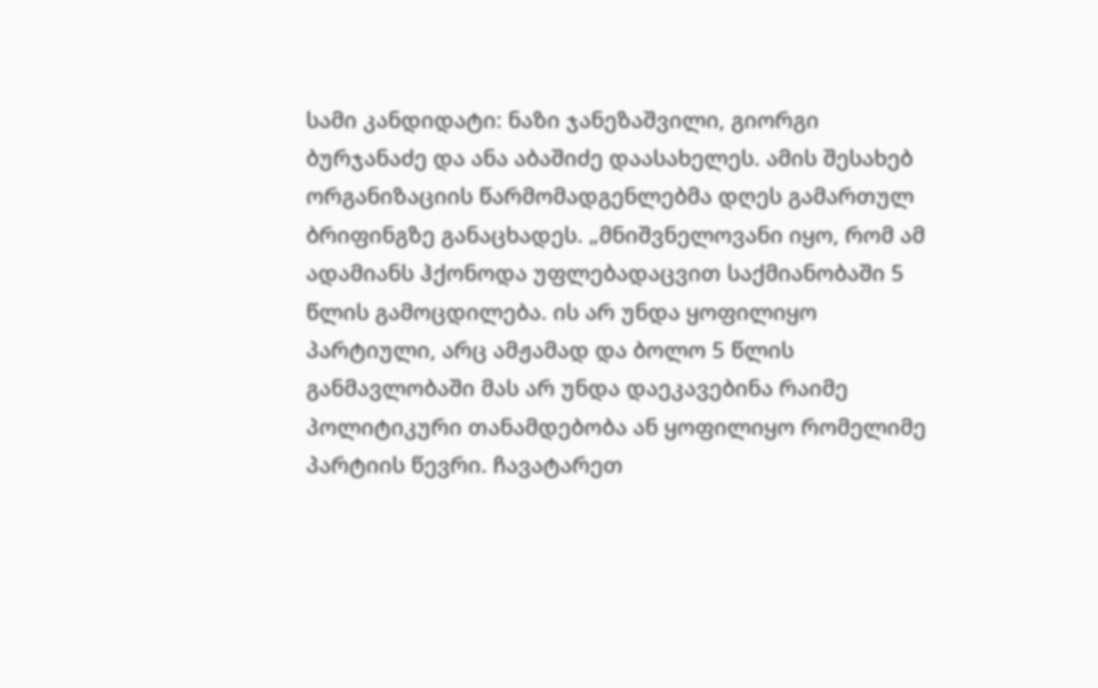სამი კანდიდატი: ნაზი ჯანეზაშვილი, გიორგი ბურჯანაძე და ანა აბაშიძე დაასახელეს. ამის შესახებ ორგანიზაციის წარმომადგენლებმა დღეს გამართულ ბრიფინგზე განაცხადეს. „მნიშვნელოვანი იყო, რომ ამ ადამიანს ჰქონოდა უფლებადაცვით საქმიანობაში 5 წლის გამოცდილება. ის არ უნდა ყოფილიყო პარტიული, არც ამჟამად და ბოლო 5 წლის განმავლობაში მას არ უნდა დაეკავებინა რაიმე პოლიტიკური თანამდებობა ან ყოფილიყო რომელიმე პარტიის წევრი. ჩავატარეთ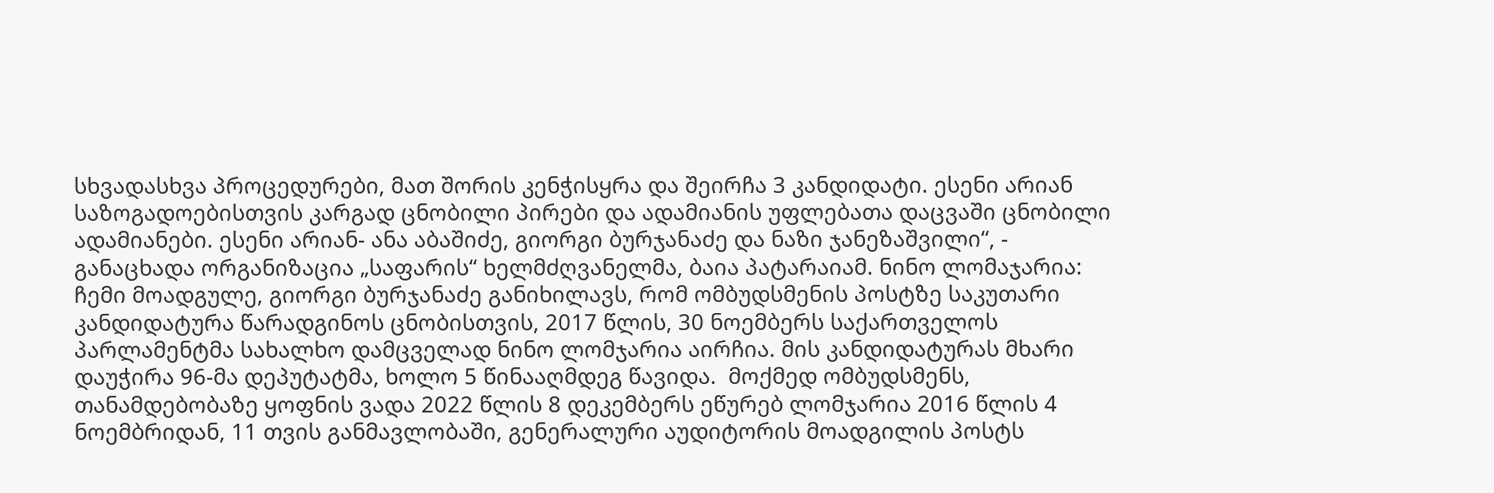სხვადასხვა პროცედურები, მათ შორის კენჭისყრა და შეირჩა 3 კანდიდატი. ესენი არიან საზოგადოებისთვის კარგად ცნობილი პირები და ადამიანის უფლებათა დაცვაში ცნობილი ადამიანები. ესენი არიან- ანა აბაშიძე, გიორგი ბურჯანაძე და ნაზი ჯანეზაშვილი“, - განაცხადა ორგანიზაცია „საფარის“ ხელმძღვანელმა, ბაია პატარაიამ. ნინო ლომაჯარია: ჩემი მოადგულე, გიორგი ბურჯანაძე განიხილავს, რომ ომბუდსმენის პოსტზე საკუთარი კანდიდატურა წარადგინოს ცნობისთვის, 2017 წლის, 30 ნოემბერს საქართველოს პარლამენტმა სახალხო დამცველად ნინო ლომჯარია აირჩია. მის კანდიდატურას მხარი დაუჭირა 96-მა დეპუტატმა, ხოლო 5 წინააღმდეგ წავიდა.  მოქმედ ომბუდსმენს, თანამდებობაზე ყოფნის ვადა 2022 წლის 8 დეკემბერს ეწურებ ლომჯარია 2016 წლის 4 ნოემბრიდან, 11 თვის განმავლობაში, გენერალური აუდიტორის მოადგილის პოსტს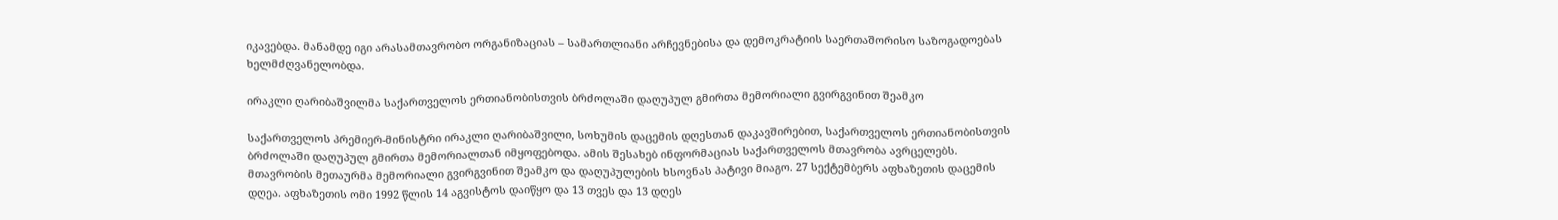იკავებდა. მანამდე იგი არასამთავრობო ორგანიზაციას – სამართლიანი არჩევნებისა და დემოკრატიის საერთაშორისო საზოგადოებას ხელმძღვანელობდა.

ირაკლი ღარიბაშვილმა საქართველოს ერთიანობისთვის ბრძოლაში დაღუპულ გმირთა მემორიალი გვირგვინით შეამკო

საქართველოს პრემიერ-მინისტრი ირაკლი ღარიბაშვილი, სოხუმის დაცემის დღესთან დაკავშირებით, საქართველოს ერთიანობისთვის ბრძოლაში დაღუპულ გმირთა მემორიალთან იმყოფებოდა. ამის შესახებ ინფორმაციას საქართველოს მთავრობა ავრცელებს. მთავრობის მეთაურმა მემორიალი გვირგვინით შეამკო და დაღუპულების ხსოვნას პატივი მიაგო. 27 სექტემბერს აფხაზეთის დაცემის დღეა. აფხაზეთის ომი 1992 წლის 14 აგვისტოს დაიწყო და 13 თვეს და 13 დღეს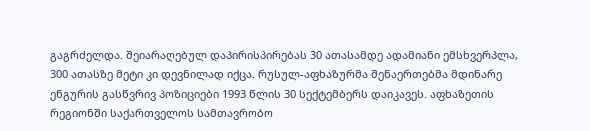გაგრძელდა. შეიარაღებულ დაპირისპირებას 30 ათასამდე ადამიანი ემსხვერპლა, 300 ათასზე მეტი კი დევნილად იქცა. რუსულ-აფხაზურმა შენაერთებმა მდინარე ენგურის გასწვრივ პოზიციები 1993 წლის 30 სექტემბერს დაიკავეს. აფხაზეთის რეგიონში საქართველოს სამთავრობო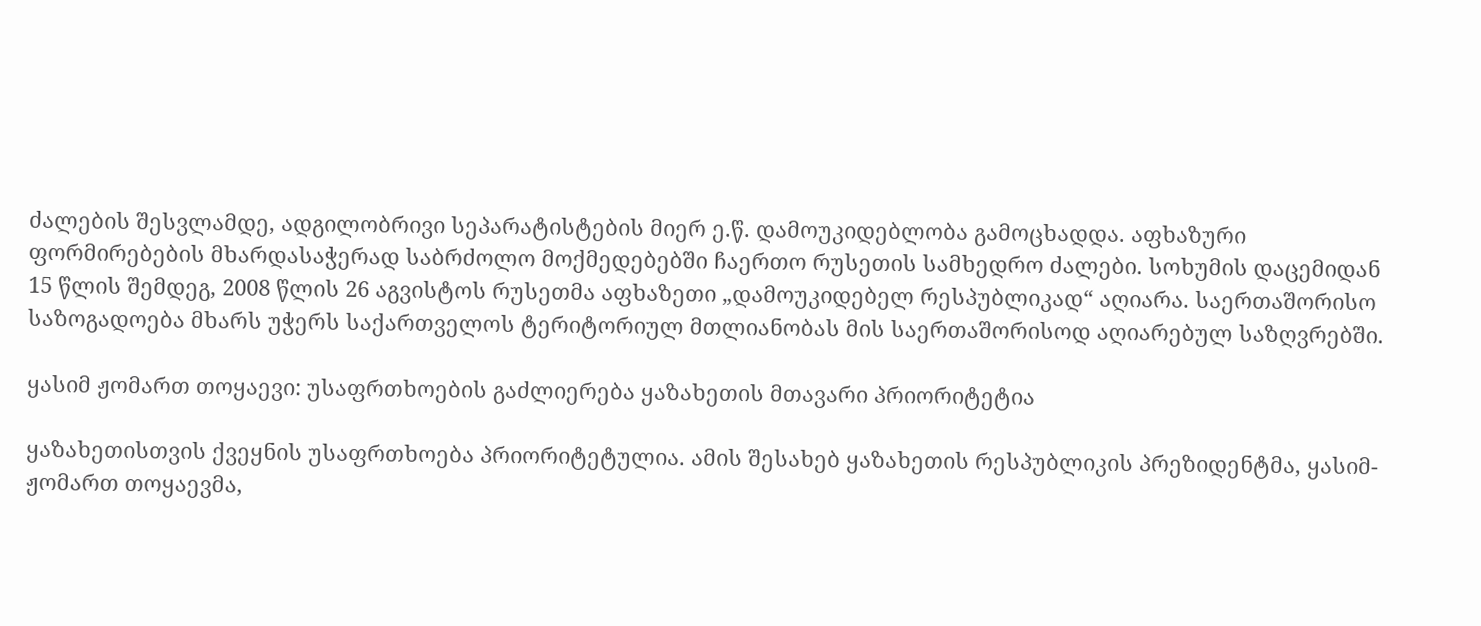ძალების შესვლამდე, ადგილობრივი სეპარატისტების მიერ ე.წ. დამოუკიდებლობა გამოცხადდა. აფხაზური ფორმირებების მხარდასაჭერად საბრძოლო მოქმედებებში ჩაერთო რუსეთის სამხედრო ძალები. სოხუმის დაცემიდან 15 წლის შემდეგ, 2008 წლის 26 აგვისტოს რუსეთმა აფხაზეთი „დამოუკიდებელ რესპუბლიკად“ აღიარა. საერთაშორისო საზოგადოება მხარს უჭერს საქართველოს ტერიტორიულ მთლიანობას მის საერთაშორისოდ აღიარებულ საზღვრებში.

ყასიმ ჟომართ თოყაევი: უსაფრთხოების გაძლიერება ყაზახეთის მთავარი პრიორიტეტია

ყაზახეთისთვის ქვეყნის უსაფრთხოება პრიორიტეტულია. ამის შესახებ ყაზახეთის რესპუბლიკის პრეზიდენტმა, ყასიმ-ჟომართ თოყაევმა,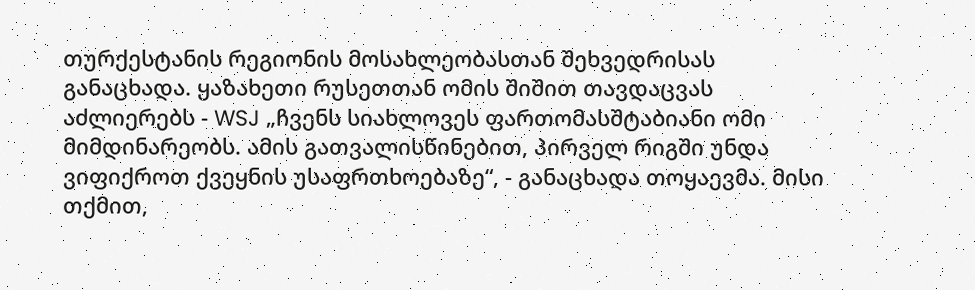თურქესტანის რეგიონის მოსახლეობასთან შეხვედრისას განაცხადა. ყაზახეთი რუსეთთან ომის შიშით თავდაცვას აძლიერებს - WSJ „ჩვენს სიახლოვეს ფართომასშტაბიანი ომი მიმდინარეობს. ამის გათვალისწინებით, პირველ რიგში უნდა ვიფიქროთ ქვეყნის უსაფრთხოებაზე“, - განაცხადა თოყაევმა. მისი თქმით,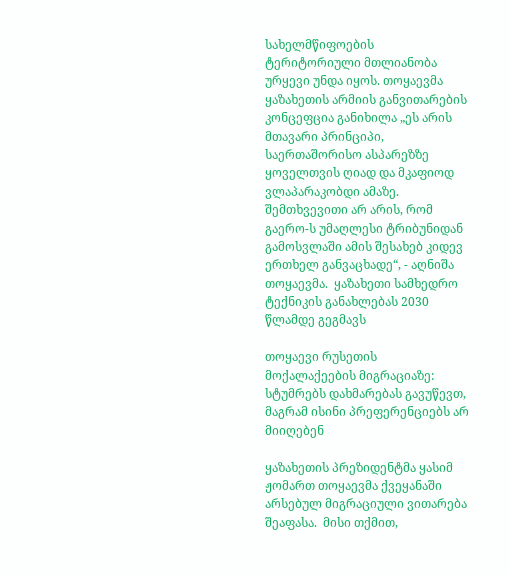სახელმწიფოების ტერიტორიული მთლიანობა ურყევი უნდა იყოს. თოყაევმა ყაზახეთის არმიის განვითარების კონცეფცია განიხილა „ეს არის მთავარი პრინციპი, საერთაშორისო ასპარეზზე ყოველთვის ღიად და მკაფიოდ ვლაპარაკობდი ამაზე. შემთხვევითი არ არის, რომ გაერო-ს უმაღლესი ტრიბუნიდან გამოსვლაში ამის შესახებ კიდევ ერთხელ განვაცხადე“, - აღნიშა თოყაევმა.  ყაზახეთი სამხედრო ტექნიკის განახლებას 2030 წლამდე გეგმავს

თოყაევი რუსეთის მოქალაქეების მიგრაციაზე: სტუმრებს დახმარებას გავუწევთ, მაგრამ ისინი პრეფერენციებს არ მიიღებენ

ყაზახეთის პრეზიდენტმა ყასიმ ჟომართ თოყაევმა ქვეყანაში არსებულ მიგრაციული ვითარება შეაფასა.  მისი თქმით,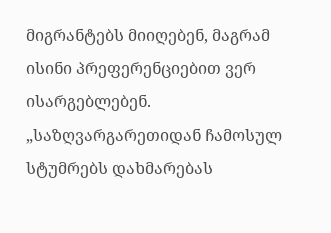მიგრანტებს მიიღებენ, მაგრამ ისინი პრეფერენციებით ვერ ისარგებლებენ.  „საზღვარგარეთიდან ჩამოსულ სტუმრებს დახმარებას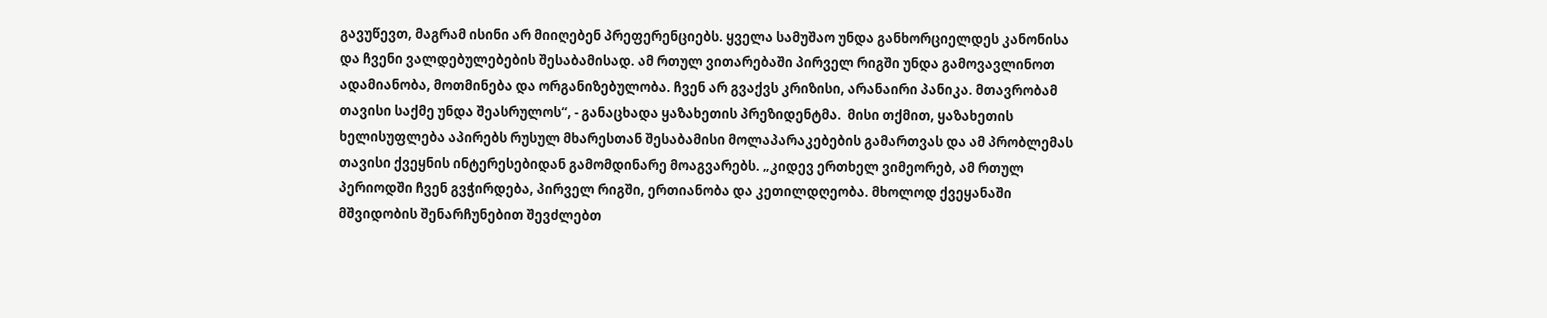გავუწევთ, მაგრამ ისინი არ მიიღებენ პრეფერენციებს. ყველა სამუშაო უნდა განხორციელდეს კანონისა და ჩვენი ვალდებულებების შესაბამისად. ამ რთულ ვითარებაში პირველ რიგში უნდა გამოვავლინოთ ადამიანობა, მოთმინება და ორგანიზებულობა. ჩვენ არ გვაქვს კრიზისი, არანაირი პანიკა. მთავრობამ თავისი საქმე უნდა შეასრულოს“, - განაცხადა ყაზახეთის პრეზიდენტმა.  მისი თქმით, ყაზახეთის ხელისუფლება აპირებს რუსულ მხარესთან შესაბამისი მოლაპარაკებების გამართვას და ამ პრობლემას თავისი ქვეყნის ინტერესებიდან გამომდინარე მოაგვარებს. „კიდევ ერთხელ ვიმეორებ, ამ რთულ პერიოდში ჩვენ გვჭირდება, პირველ რიგში, ერთიანობა და კეთილდღეობა. მხოლოდ ქვეყანაში მშვიდობის შენარჩუნებით შევძლებთ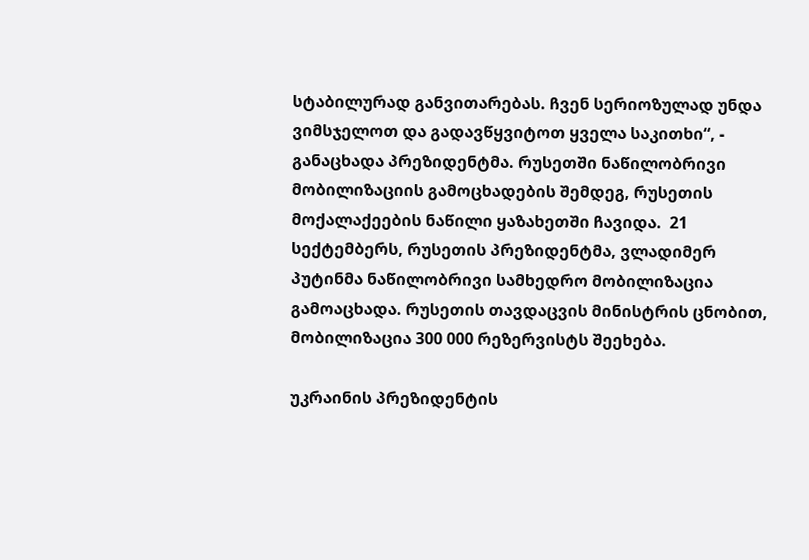სტაბილურად განვითარებას. ჩვენ სერიოზულად უნდა ვიმსჯელოთ და გადავწყვიტოთ ყველა საკითხი“, - განაცხადა პრეზიდენტმა. რუსეთში ნაწილობრივი მობილიზაციის გამოცხადების შემდეგ, რუსეთის მოქალაქეების ნაწილი ყაზახეთში ჩავიდა.  21 სექტემბერს, რუსეთის პრეზიდენტმა, ვლადიმერ პუტინმა ნაწილობრივი სამხედრო მობილიზაცია გამოაცხადა. რუსეთის თავდაცვის მინისტრის ცნობით, მობილიზაცია 300 000 რეზერვისტს შეეხება.

უკრაინის პრეზიდენტის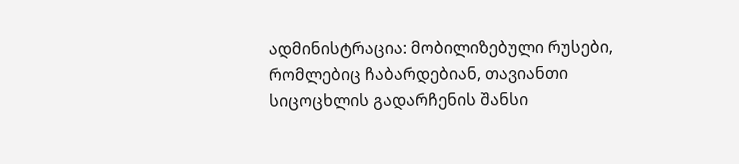ადმინისტრაცია: მობილიზებული რუსები, რომლებიც ჩაბარდებიან, თავიანთი სიცოცხლის გადარჩენის შანსი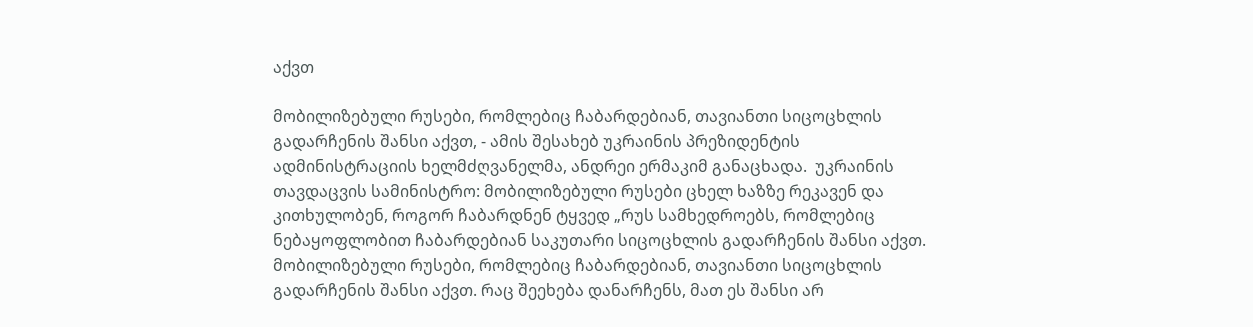აქვთ

მობილიზებული რუსები, რომლებიც ჩაბარდებიან, თავიანთი სიცოცხლის გადარჩენის შანსი აქვთ, - ამის შესახებ უკრაინის პრეზიდენტის ადმინისტრაციის ხელმძღვანელმა, ანდრეი ერმაკიმ განაცხადა.  უკრაინის თავდაცვის სამინისტრო: მობილიზებული რუსები ცხელ ხაზზე რეკავენ და კითხულობენ, როგორ ჩაბარდნენ ტყვედ „რუს სამხედროებს, რომლებიც ნებაყოფლობით ჩაბარდებიან საკუთარი სიცოცხლის გადარჩენის შანსი აქვთ. მობილიზებული რუსები, რომლებიც ჩაბარდებიან, თავიანთი სიცოცხლის გადარჩენის შანსი აქვთ. რაც შეეხება დანარჩენს, მათ ეს შანსი არ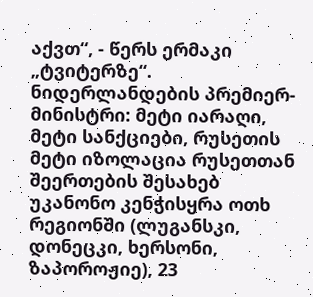აქვთ“, - წერს ერმაკი „ტვიტერზე“. ნიდერლანდების პრემიერ-მინისტრი: მეტი იარაღი, მეტი სანქციები, რუსეთის მეტი იზოლაცია რუსეთთან შეერთების შესახებ უკანონო კენჭისყრა ოთხ რეგიონში (ლუგანსკი, დონეცკი, ხერსონი, ზაპოროჟიე), 23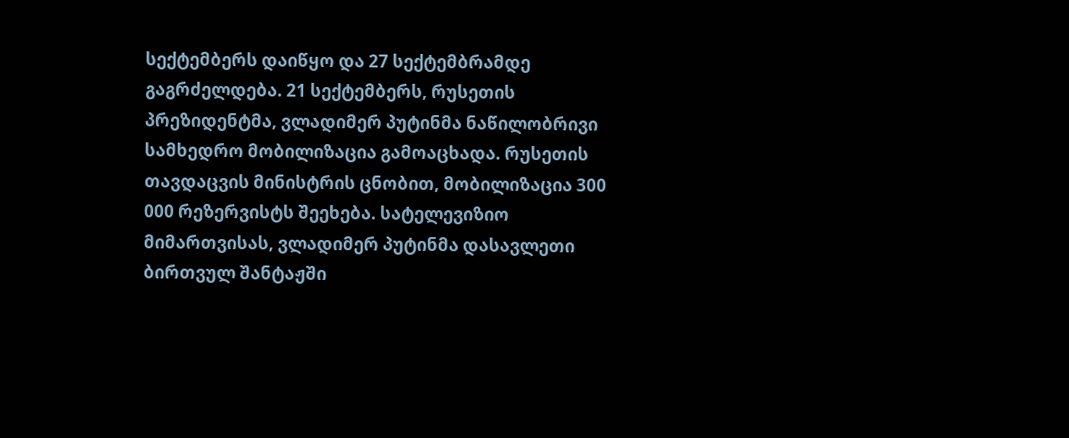სექტემბერს დაიწყო და 27 სექტემბრამდე გაგრძელდება. 21 სექტემბერს, რუსეთის პრეზიდენტმა, ვლადიმერ პუტინმა ნაწილობრივი სამხედრო მობილიზაცია გამოაცხადა. რუსეთის თავდაცვის მინისტრის ცნობით, მობილიზაცია 300 000 რეზერვისტს შეეხება. სატელევიზიო მიმართვისას, ვლადიმერ პუტინმა დასავლეთი ბირთვულ შანტაჟში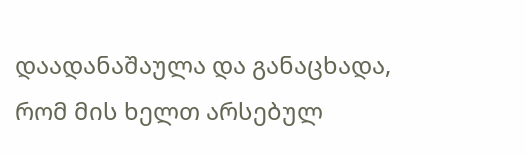დაადანაშაულა და განაცხადა, რომ მის ხელთ არსებულ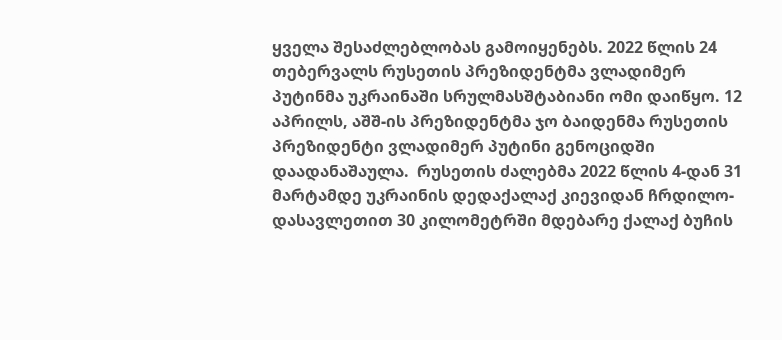ყველა შესაძლებლობას გამოიყენებს. 2022 წლის 24 თებერვალს რუსეთის პრეზიდენტმა ვლადიმერ პუტინმა უკრაინაში სრულმასშტაბიანი ომი დაიწყო. 12 აპრილს, აშშ-ის პრეზიდენტმა ჯო ბაიდენმა რუსეთის პრეზიდენტი ვლადიმერ პუტინი გენოციდში დაადანაშაულა.  რუსეთის ძალებმა 2022 წლის 4-დან 31 მარტამდე უკრაინის დედაქალაქ კიევიდან ჩრდილო-დასავლეთით 30 კილომეტრში მდებარე ქალაქ ბუჩის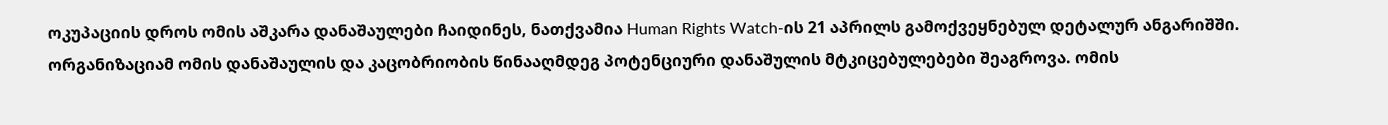ოკუპაციის დროს ომის აშკარა დანაშაულები ჩაიდინეს, ნათქვამია Human Rights Watch-ის 21 აპრილს გამოქვეყნებულ დეტალურ ანგარიშში. ორგანიზაციამ ომის დანაშაულის და კაცობრიობის წინააღმდეგ პოტენციური დანაშულის მტკიცებულებები შეაგროვა. ომის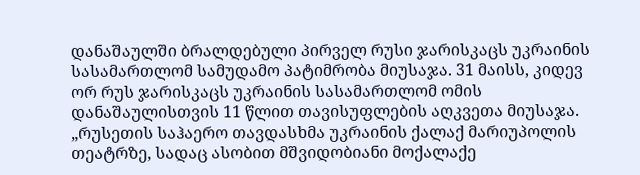დანაშაულში ბრალდებული პირველ რუსი ჯარისკაცს უკრაინის სასამართლომ სამუდამო პატიმრობა მიუსაჯა. 31 მაისს, კიდევ ორ რუს ჯარისკაცს უკრაინის სასამართლომ ომის დანაშაულისთვის 11 წლით თავისუფლების აღკვეთა მიუსაჯა. „რუსეთის საჰაერო თავდასხმა უკრაინის ქალაქ მარიუპოლის თეატრზე, სადაც ასობით მშვიდობიანი მოქალაქე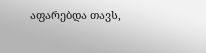აფარებდა თავს,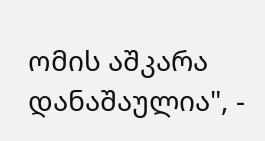ომის აშკარა დანაშაულია", -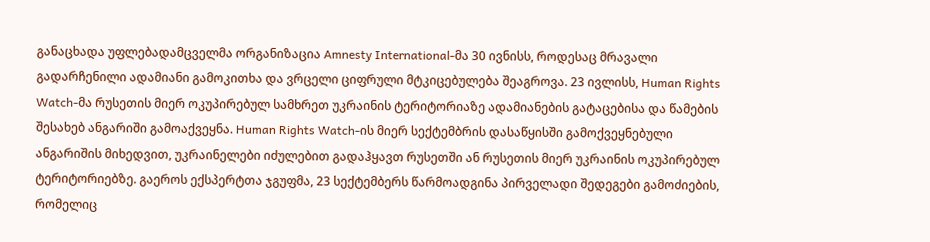განაცხადა უფლებადამცველმა ორგანიზაცია Amnesty International-მა 30 ივნისს, როდესაც მრავალი გადარჩენილი ადამიანი გამოკითხა და ვრცელი ციფრული მტკიცებულება შეაგროვა. 23 ივლისს, Human Rights Watch-მა რუსეთის მიერ ოკუპირებულ სამხრეთ უკრაინის ტერიტორიაზე ადამიანების გატაცებისა და წამების შესახებ ანგარიში გამოაქვეყნა. Human Rights Watch-ის მიერ სექტემბრის დასაწყისში გამოქვეყნებული ანგარიშის მიხედვით, უკრაინელები იძულებით გადაჰყავთ რუსეთში ან რუსეთის მიერ უკრაინის ოკუპირებულ ტერიტორიებზე. გაეროს ექსპერტთა ჯგუფმა, 23 სექტემბერს წარმოადგინა პირველადი შედეგები გამოძიების, რომელიც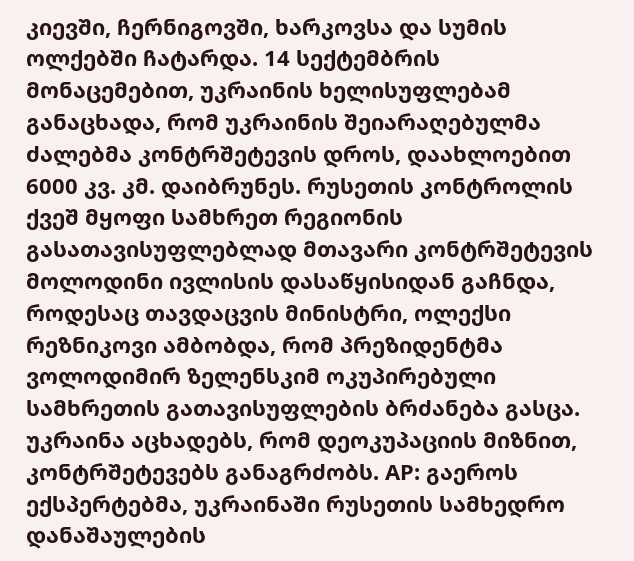კიევში, ჩერნიგოვში, ხარკოვსა და სუმის ოლქებში ჩატარდა. 14 სექტემბრის მონაცემებით, უკრაინის ხელისუფლებამ განაცხადა, რომ უკრაინის შეიარაღებულმა ძალებმა კონტრშეტევის დროს, დაახლოებით 6000 კვ. კმ. დაიბრუნეს. რუსეთის კონტროლის ქვეშ მყოფი სამხრეთ რეგიონის გასათავისუფლებლად მთავარი კონტრშეტევის მოლოდინი ივლისის დასაწყისიდან გაჩნდა, როდესაც თავდაცვის მინისტრი, ოლექსი რეზნიკოვი ამბობდა, რომ პრეზიდენტმა ვოლოდიმირ ზელენსკიმ ოკუპირებული სამხრეთის გათავისუფლების ბრძანება გასცა. უკრაინა აცხადებს, რომ დეოკუპაციის მიზნით, კონტრშეტევებს განაგრძობს. AP: გაეროს ექსპერტებმა, უკრაინაში რუსეთის სამხედრო დანაშაულების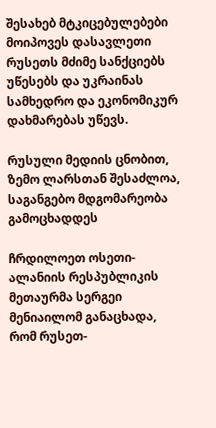შესახებ მტკიცებულებები მოიპოვეს დასავლეთი რუსეთს მძიმე სანქციებს უწესებს და უკრაინას სამხედრო და ეკონომიკურ დახმარებას უწევს.

რუსული მედიის ცნობით, ზემო ლარსთან შესაძლოა, საგანგებო მდგომარეობა გამოცხადდეს

ჩრდილოეთ ოსეთი-ალანიის რესპუბლიკის მეთაურმა სერგეი მენიაილომ განაცხადა, რომ რუსეთ-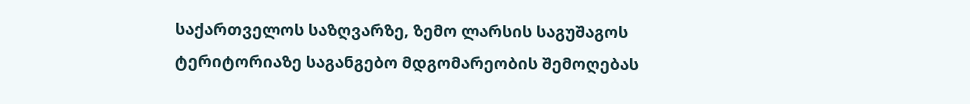საქართველოს საზღვარზე, ზემო ლარსის საგუშაგოს ტერიტორიაზე საგანგებო მდგომარეობის შემოღებას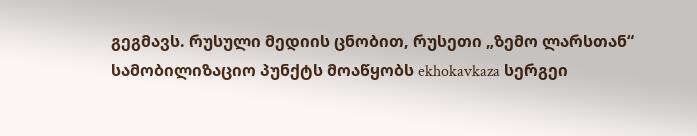გეგმავს. რუსული მედიის ცნობით, რუსეთი „ზემო ლარსთან“ სამობილიზაციო პუნქტს მოაწყობს ekhokavkaza სერგეი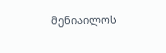მენიაილოს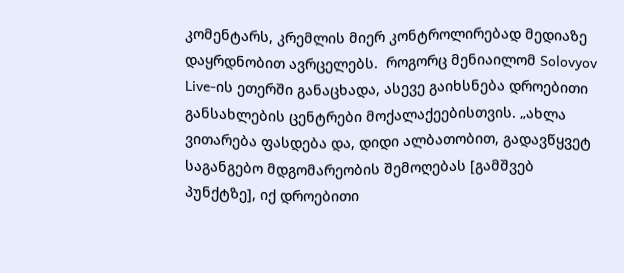კომენტარს, კრემლის მიერ კონტროლირებად მედიაზე დაყრდნობით ავრცელებს.  როგორც მენიაილომ Solovyov Live-ის ეთერში განაცხადა, ასევე გაიხსნება დროებითი განსახლების ცენტრები მოქალაქეებისთვის. „ახლა ვითარება ფასდება და, დიდი ალბათობით, გადავწყვეტ საგანგებო მდგომარეობის შემოღებას [გამშვებ პუნქტზე], იქ დროებითი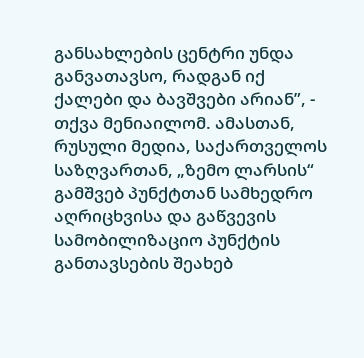განსახლების ცენტრი უნდა განვათავსო, რადგან იქ ქალები და ბავშვები არიან”, - თქვა მენიაილომ. ამასთან, რუსული მედია, საქართველოს საზღვართან, „ზემო ლარსის“ გამშვებ პუნქტთან სამხედრო აღრიცხვისა და გაწვევის სამობილიზაციო პუნქტის განთავსების შეახებ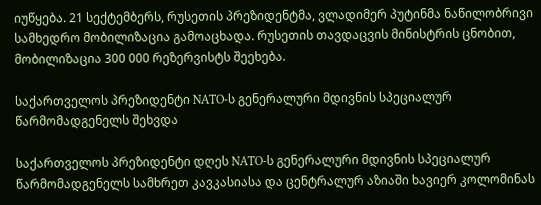იუწყება. 21 სექტემბერს, რუსეთის პრეზიდენტმა, ვლადიმერ პუტინმა ნაწილობრივი სამხედრო მობილიზაცია გამოაცხადა. რუსეთის თავდაცვის მინისტრის ცნობით, მობილიზაცია 300 000 რეზერვისტს შეეხება.

საქართველოს პრეზიდენტი NATO-ს გენერალური მდივნის სპეციალურ წარმომადგენელს შეხვდა

საქართველოს პრეზიდენტი დღეს NATO-ს გენერალური მდივნის სპეციალურ წარმომადგენელს სამხრეთ კავკასიასა და ცენტრალურ აზიაში ხავიერ კოლომინას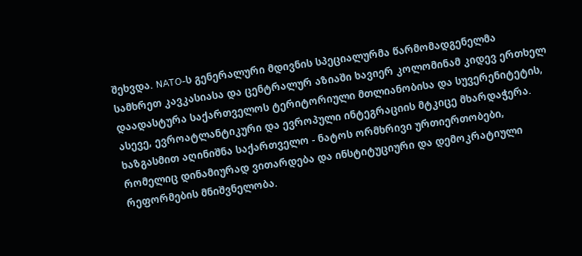შეხვდა. NATO-ს გენერალური მდივნის სპეციალურმა წარმომადგენელმა სამხრეთ კავკასიასა და ცენტრალურ აზიაში ხავიერ კოლომინამ კიდევ ერთხელ დაადასტურა საქართველოს ტერიტორიული მთლიანობისა და სუვერენიტეტის, ასევე, ევროატლანტიკური და ევროპული ინტეგრაციის მტკიცე მხარდაჭერა. ხაზგასმით აღინიშნა საქართველო - ნატოს ორმხრივი ურთიერთობები, რომელიც დინამიურად ვითარდება და ინსტიტუციური და დემოკრატიული რეფორმების მნიშვნელობა.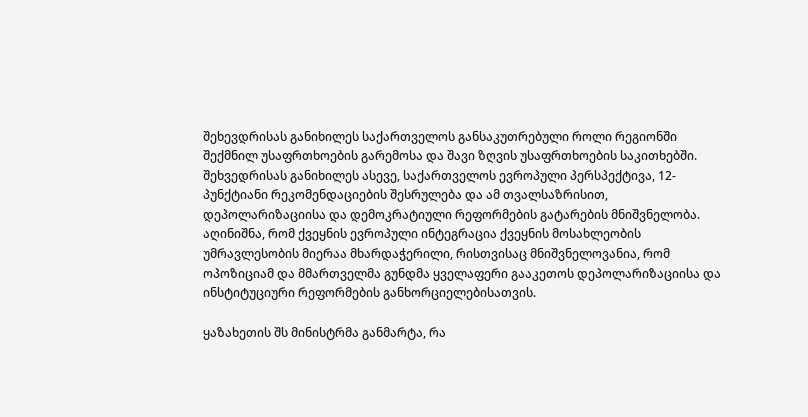შეხევდრისას განიხილეს საქართველოს განსაკუთრებული როლი რეგიონში შექმნილ უსაფრთხოების გარემოსა და შავი ზღვის უსაფრთხოების საკითხებში.  შეხვედრისას განიხილეს ასევე, საქართველოს ევროპული პერსპექტივა, 12-პუნქტიანი რეკომენდაციების შესრულება და ამ თვალსაზრისით, დეპოლარიზაციისა და დემოკრატიული რეფორმების გატარების მნიშვნელობა. აღინიშნა, რომ ქვეყნის ევროპული ინტეგრაცია ქვეყნის მოსახლეობის უმრავლესობის მიერაა მხარდაჭერილი, რისთვისაც მნიშვნელოვანია, რომ ოპოზიციამ და მმართველმა გუნდმა ყველაფერი გააკეთოს დეპოლარიზაციისა და ინსტიტუციური რეფორმების განხორციელებისათვის.

ყაზახეთის შს მინისტრმა განმარტა, რა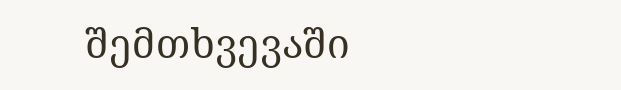შემთხვევაში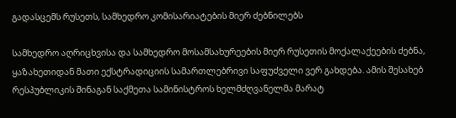გადასცემს რუსეთს, სამხედრო კომისარიატების მიერ ძებნილებს

სამხედრო აღრიცხვისა და სამხედრო მოსამსახურეების მიერ რუსეთის მოქალაქეების ძებნა, ყაზახეთიდან მათი ექსტრადიციის სამართლებრივი საფუძველი ვერ გახდება. ამის შესახებ რესპუბლიკის შინაგან საქმეთა სამინისტროს ხელმძღვანელმა მარატ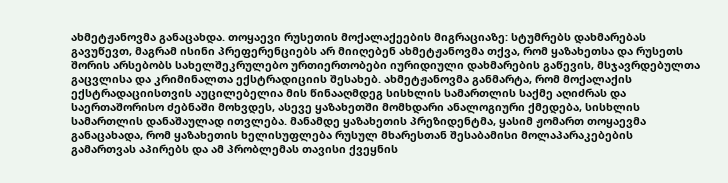ახმეტჟანოვმა განაცახდა. თოყაევი რუსეთის მოქალაქეების მიგრაციაზე: სტუმრებს დახმარებას გავუწევთ, მაგრამ ისინი პრეფერენციებს არ მიიღებენ ახმეტჟანოვმა თქვა, რომ ყაზახეთსა და რუსეთს შორის არსებობს სახელშეკრულებო ურთიერთობები იურიდიული დახმარების გაწევის, მსჯავრდებულთა გაცვლისა და კრიმინალთა ექსტრადიციის შესახებ. ახმეტჟანოვმა განმარტა, რომ მოქალაქის ექსტრადაციისთვის აუცილებელია მის წინააღმდეგ სისხლის სამართლის საქმე აღიძრას და საერთაშორისო ძებნაში მოხვდეს, ასევე ყაზახეთში მომხდარი ანალოგიური ქმედება, სისხლის სამართლის დანაშაულად ითვლება. მანამდე ყაზახეთის პრეზიდენტმა, ყასიმ ჟომართ თოყაევმა განაცახადა, რომ ყაზახეთის ხელისუფლება რუსულ მხარესთან შესაბამისი მოლაპარაკებების გამართვას აპირებს და ამ პრობლემას თავისი ქვეყნის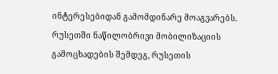ინტერესებიდან გამომდინარე მოაგვარებს. რუსეთში ნაწილობრივი მობილიზაციის გამოცხადების შემდეგ, რუსეთის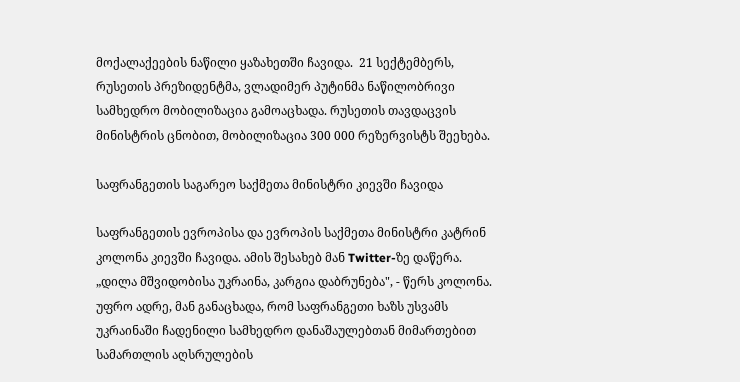მოქალაქეების ნაწილი ყაზახეთში ჩავიდა.  21 სექტემბერს, რუსეთის პრეზიდენტმა, ვლადიმერ პუტინმა ნაწილობრივი სამხედრო მობილიზაცია გამოაცხადა. რუსეთის თავდაცვის მინისტრის ცნობით, მობილიზაცია 300 000 რეზერვისტს შეეხება.

საფრანგეთის საგარეო საქმეთა მინისტრი კიევში ჩავიდა

საფრანგეთის ევროპისა და ევროპის საქმეთა მინისტრი კატრინ კოლონა კიევში ჩავიდა. ამის შესახებ მან Twitter-ზე დაწერა. „დილა მშვიდობისა უკრაინა, კარგია დაბრუნება", - წერს კოლონა. უფრო ადრე, მან განაცხადა, რომ საფრანგეთი ხაზს უსვამს უკრაინაში ჩადენილი სამხედრო დანაშაულებთან მიმართებით სამართლის აღსრულების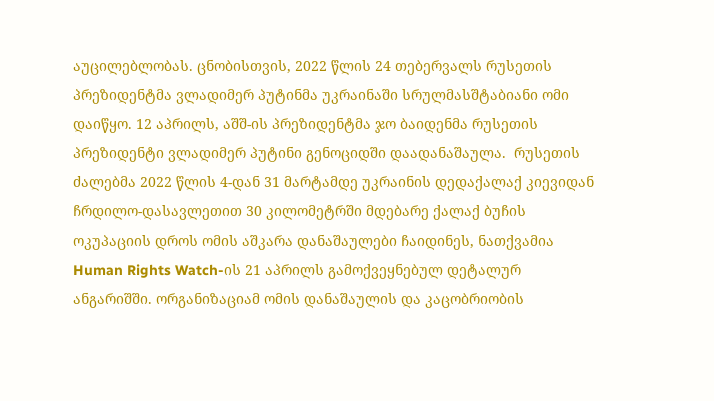აუცილებლობას. ცნობისთვის, 2022 წლის 24 თებერვალს რუსეთის პრეზიდენტმა ვლადიმერ პუტინმა უკრაინაში სრულმასშტაბიანი ომი დაიწყო. 12 აპრილს, აშშ-ის პრეზიდენტმა ჯო ბაიდენმა რუსეთის პრეზიდენტი ვლადიმერ პუტინი გენოციდში დაადანაშაულა.  რუსეთის ძალებმა 2022 წლის 4-დან 31 მარტამდე უკრაინის დედაქალაქ კიევიდან ჩრდილო-დასავლეთით 30 კილომეტრში მდებარე ქალაქ ბუჩის ოკუპაციის დროს ომის აშკარა დანაშაულები ჩაიდინეს, ნათქვამია Human Rights Watch-ის 21 აპრილს გამოქვეყნებულ დეტალურ ანგარიშში. ორგანიზაციამ ომის დანაშაულის და კაცობრიობის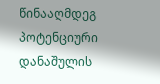წინააღმდეგ პოტენციური დანაშულის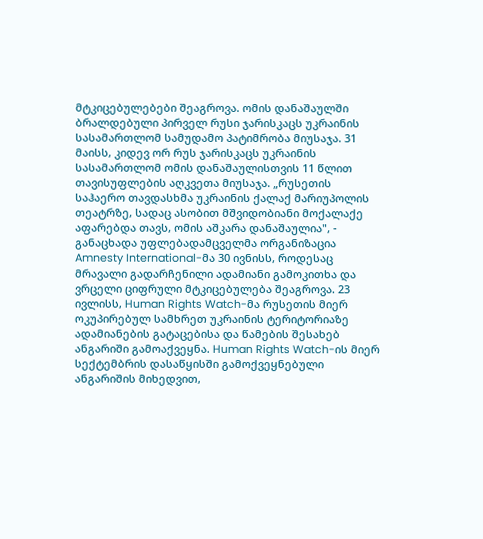მტკიცებულებები შეაგროვა. ომის დანაშაულში ბრალდებული პირველ რუსი ჯარისკაცს უკრაინის სასამართლომ სამუდამო პატიმრობა მიუსაჯა. 31 მაისს, კიდევ ორ რუს ჯარისკაცს უკრაინის სასამართლომ ომის დანაშაულისთვის 11 წლით თავისუფლების აღკვეთა მიუსაჯა. „რუსეთის საჰაერო თავდასხმა უკრაინის ქალაქ მარიუპოლის თეატრზე, სადაც ასობით მშვიდობიანი მოქალაქე აფარებდა თავს, ომის აშკარა დანაშაულია", - განაცხადა უფლებადამცველმა ორგანიზაცია Amnesty International-მა 30 ივნისს, როდესაც მრავალი გადარჩენილი ადამიანი გამოკითხა და ვრცელი ციფრული მტკიცებულება შეაგროვა. 23 ივლისს, Human Rights Watch-მა რუსეთის მიერ ოკუპირებულ სამხრეთ უკრაინის ტერიტორიაზე ადამიანების გატაცებისა და წამების შესახებ ანგარიში გამოაქვეყნა. Human Rights Watch-ის მიერ სექტემბრის დასაწყისში გამოქვეყნებული ანგარიშის მიხედვით,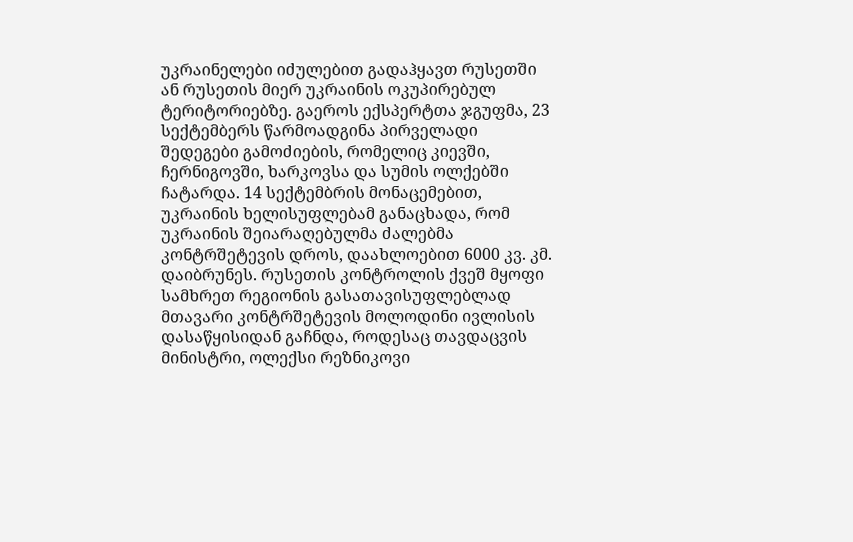უკრაინელები იძულებით გადაჰყავთ რუსეთში ან რუსეთის მიერ უკრაინის ოკუპირებულ ტერიტორიებზე. გაეროს ექსპერტთა ჯგუფმა, 23 სექტემბერს წარმოადგინა პირველადი შედეგები გამოძიების, რომელიც კიევში, ჩერნიგოვში, ხარკოვსა და სუმის ოლქებში ჩატარდა. 14 სექტემბრის მონაცემებით, უკრაინის ხელისუფლებამ განაცხადა, რომ უკრაინის შეიარაღებულმა ძალებმა კონტრშეტევის დროს, დაახლოებით 6000 კვ. კმ. დაიბრუნეს. რუსეთის კონტროლის ქვეშ მყოფი სამხრეთ რეგიონის გასათავისუფლებლად მთავარი კონტრშეტევის მოლოდინი ივლისის დასაწყისიდან გაჩნდა, როდესაც თავდაცვის მინისტრი, ოლექსი რეზნიკოვი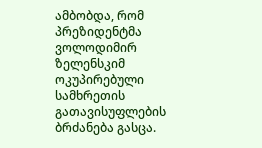ამბობდა, რომ პრეზიდენტმა ვოლოდიმირ ზელენსკიმ ოკუპირებული სამხრეთის გათავისუფლების ბრძანება გასცა.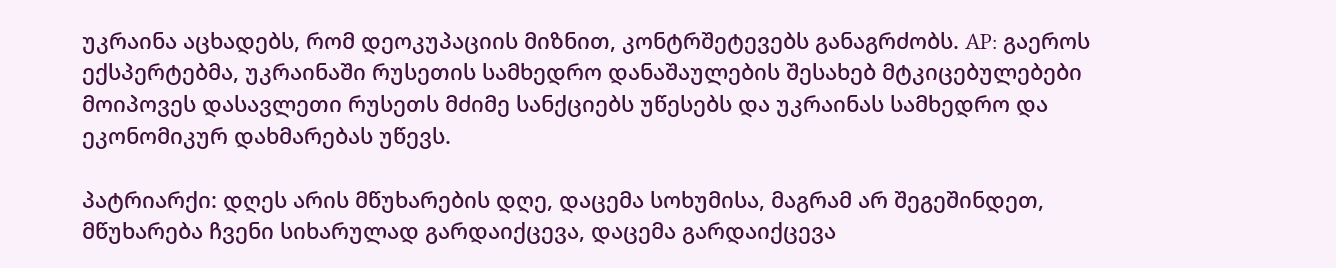უკრაინა აცხადებს, რომ დეოკუპაციის მიზნით, კონტრშეტევებს განაგრძობს. AP: გაეროს ექსპერტებმა, უკრაინაში რუსეთის სამხედრო დანაშაულების შესახებ მტკიცებულებები მოიპოვეს დასავლეთი რუსეთს მძიმე სანქციებს უწესებს და უკრაინას სამხედრო და ეკონომიკურ დახმარებას უწევს.

პატრიარქი: დღეს არის მწუხარების დღე, დაცემა სოხუმისა, მაგრამ არ შეგეშინდეთ, მწუხარება ჩვენი სიხარულად გარდაიქცევა, დაცემა გარდაიქცევა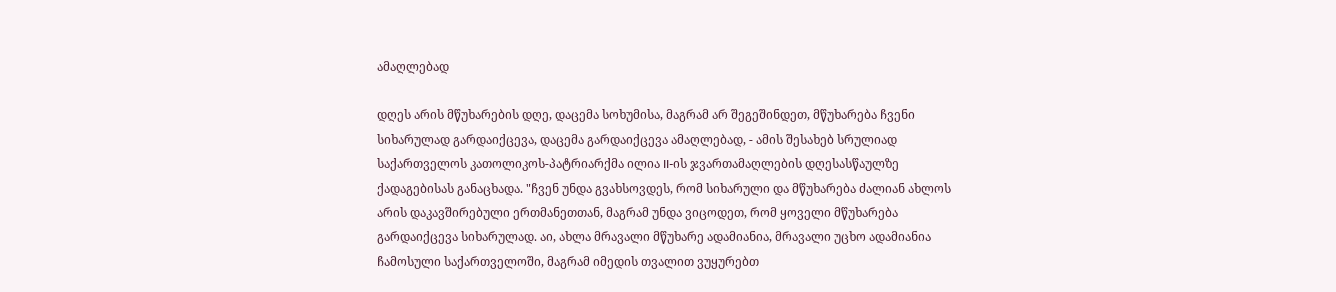ამაღლებად

დღეს არის მწუხარების დღე, დაცემა სოხუმისა, მაგრამ არ შეგეშინდეთ, მწუხარება ჩვენი სიხარულად გარდაიქცევა, დაცემა გარდაიქცევა ამაღლებად, - ამის შესახებ სრულიად საქართველოს კათოლიკოს-პატრიარქმა ილია II-ის ჯვართამაღლების დღესასწაულზე ქადაგებისას განაცხადა. "ჩვენ უნდა გვახსოვდეს, რომ სიხარული და მწუხარება ძალიან ახლოს არის დაკავშირებული ერთმანეთთან, მაგრამ უნდა ვიცოდეთ, რომ ყოველი მწუხარება გარდაიქცევა სიხარულად. აი, ახლა მრავალი მწუხარე ადამიანია, მრავალი უცხო ადამიანია ჩამოსული საქართველოში, მაგრამ იმედის თვალით ვუყურებთ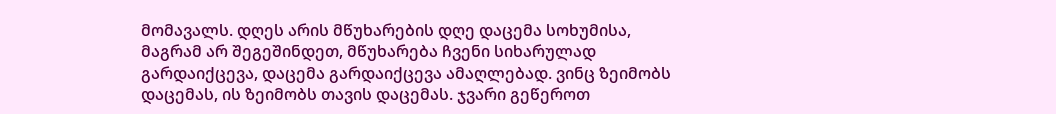მომავალს. დღეს არის მწუხარების დღე დაცემა სოხუმისა, მაგრამ არ შეგეშინდეთ, მწუხარება ჩვენი სიხარულად გარდაიქცევა, დაცემა გარდაიქცევა ამაღლებად. ვინც ზეიმობს დაცემას, ის ზეიმობს თავის დაცემას. ჯვარი გეწეროთ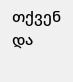თქვენ და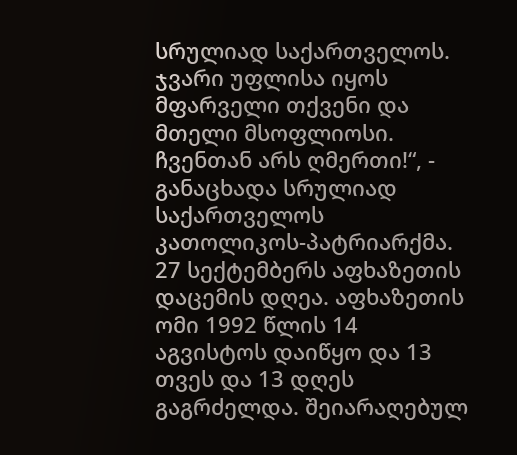სრულიად საქართველოს. ჯვარი უფლისა იყოს მფარველი თქვენი და მთელი მსოფლიოსი. ჩვენთან არს ღმერთი!“, - განაცხადა სრულიად საქართველოს კათოლიკოს-პატრიარქმა. 27 სექტემბერს აფხაზეთის დაცემის დღეა. აფხაზეთის ომი 1992 წლის 14 აგვისტოს დაიწყო და 13 თვეს და 13 დღეს გაგრძელდა. შეიარაღებულ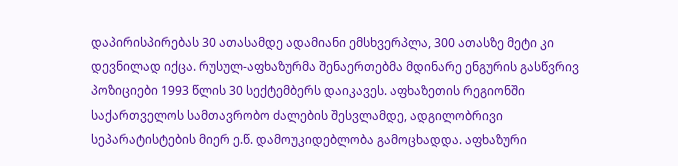დაპირისპირებას 30 ათასამდე ადამიანი ემსხვერპლა, 300 ათასზე მეტი კი დევნილად იქცა. რუსულ-აფხაზურმა შენაერთებმა მდინარე ენგურის გასწვრივ პოზიციები 1993 წლის 30 სექტემბერს დაიკავეს. აფხაზეთის რეგიონში საქართველოს სამთავრობო ძალების შესვლამდე, ადგილობრივი სეპარატისტების მიერ ე.წ. დამოუკიდებლობა გამოცხადდა. აფხაზური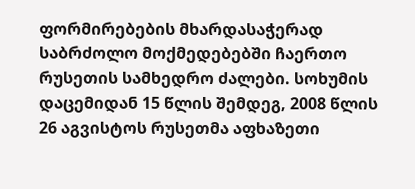ფორმირებების მხარდასაჭერად საბრძოლო მოქმედებებში ჩაერთო რუსეთის სამხედრო ძალები. სოხუმის დაცემიდან 15 წლის შემდეგ, 2008 წლის 26 აგვისტოს რუსეთმა აფხაზეთი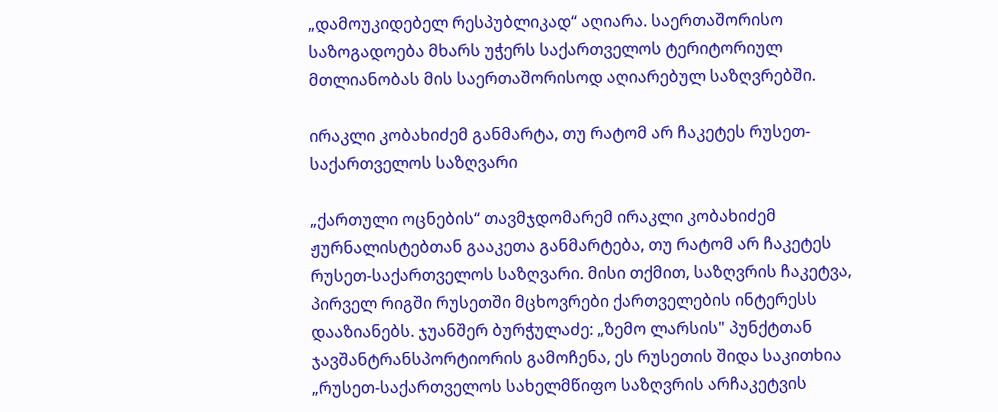„დამოუკიდებელ რესპუბლიკად“ აღიარა. საერთაშორისო საზოგადოება მხარს უჭერს საქართველოს ტერიტორიულ მთლიანობას მის საერთაშორისოდ აღიარებულ საზღვრებში.

ირაკლი კობახიძემ განმარტა, თუ რატომ არ ჩაკეტეს რუსეთ-საქართველოს საზღვარი

„ქართული ოცნების“ თავმჯდომარემ ირაკლი კობახიძემ ჟურნალისტებთან გააკეთა განმარტება, თუ რატომ არ ჩაკეტეს რუსეთ-საქართველოს საზღვარი. მისი თქმით, საზღვრის ჩაკეტვა, პირველ რიგში რუსეთში მცხოვრები ქართველების ინტერესს დააზიანებს. ჯუანშერ ბურჭულაძე: „ზემო ლარსის" პუნქტთან ჯავშანტრანსპორტიორის გამოჩენა, ეს რუსეთის შიდა საკითხია  „რუსეთ-საქართველოს სახელმწიფო საზღვრის არჩაკეტვის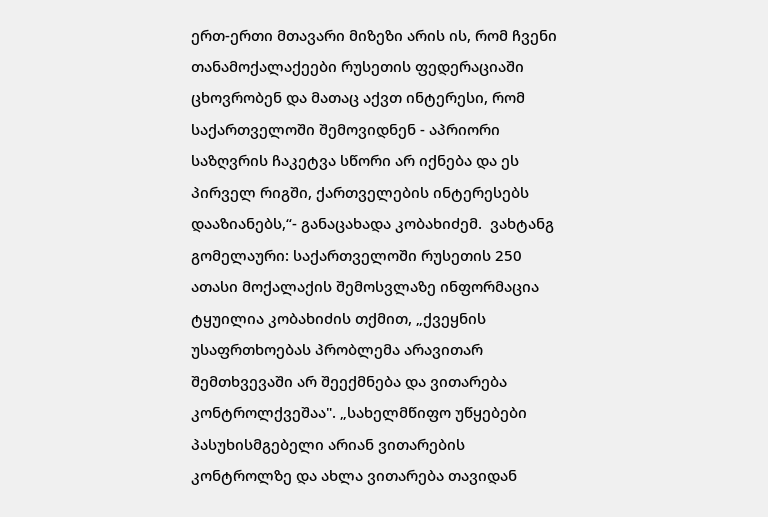ერთ-ერთი მთავარი მიზეზი არის ის, რომ ჩვენი თანამოქალაქეები რუსეთის ფედერაციაში ცხოვრობენ და მათაც აქვთ ინტერესი, რომ საქართველოში შემოვიდნენ - აპრიორი საზღვრის ჩაკეტვა სწორი არ იქნება და ეს პირველ რიგში, ქართველების ინტერესებს დააზიანებს,“- განაცახადა კობახიძემ.  ვახტანგ გომელაური: საქართველოში რუსეთის 250 ათასი მოქალაქის შემოსვლაზე ინფორმაცია ტყუილია კობახიძის თქმით, „ქვეყნის უსაფრთხოებას პრობლემა არავითარ შემთხვევაში არ შეექმნება და ვითარება კონტროლქვეშაა". „სახელმწიფო უწყებები პასუხისმგებელი არიან ვითარების კონტროლზე და ახლა ვითარება თავიდან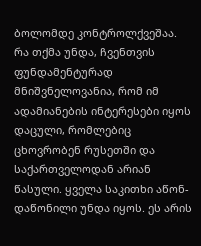ბოლომდე კონტროლქვეშაა. რა თქმა უნდა, ჩვენთვის ფუნდამენტურად მნიშვნელოვანია, რომ იმ ადამიანების ინტერესები იყოს დაცული, რომლებიც ცხოვრობენ რუსეთში და საქართველოდან არიან წასული. ყველა საკითხი აწონ-დაწონილი უნდა იყოს. ეს არის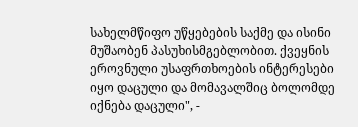სახელმწიფო უწყებების საქმე და ისინი მუშაობენ პასუხისმგებლობით. ქვეყნის ეროვნული უსაფრთხოების ინტერესები იყო დაცული და მომავალშიც ბოლომდე იქნება დაცული", -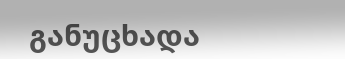განუცხადა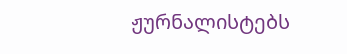ჟურნალისტებს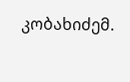კობახიძემ.